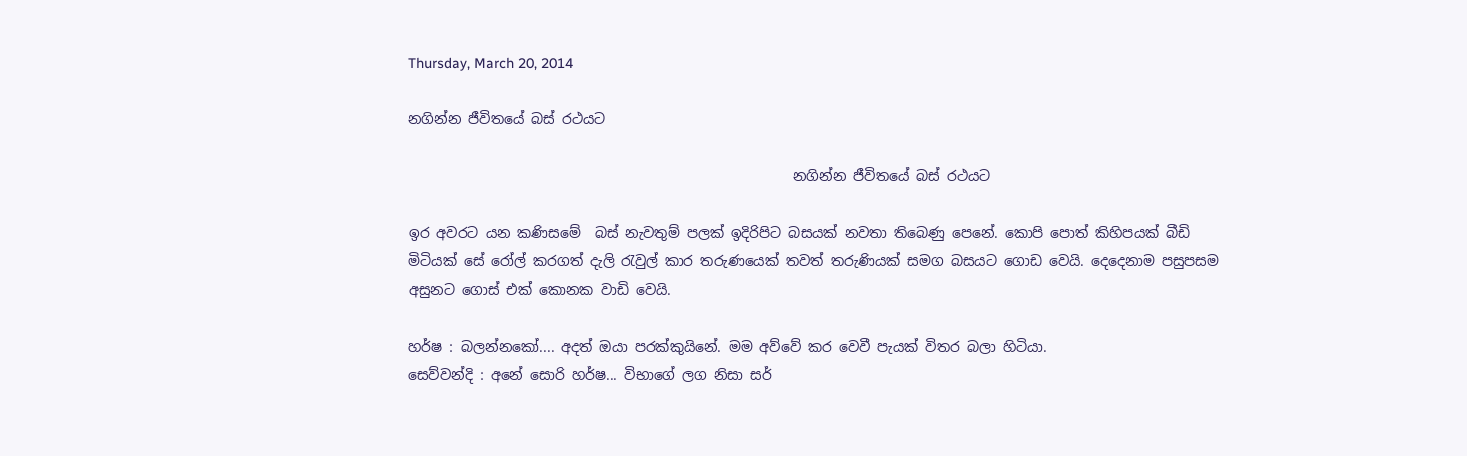Thursday, March 20, 2014

නගින්න ජීවිතයේ බස් රථයට

                                                       නගින්න ජීවිතයේ බස් රථයට

ඉර අවරට යන කණිසමේ  බස් නැවතුම් පලක් ඉදිරිපිට බසයක් නවතා තිබෙණු පෙනේ. කොපි පොත් කිහිපයක් බීඩි මිටියක් සේ රෝල් කරගත් දැලි රැවුල් කාර තරුණයෙක් තවත් තරුණියක් සමග බසයට ගොඩ වෙයි. දෙදෙනාම පසුපසම අසුනට ගොස් එක් කොනක වාඩි වෙයි.

හර්ෂ : බලන්නකෝ.... අදත් ඔයා පරක්කුයිනේ. මම අව්වේ කර වෙවී පැ‍යක් විතර බලා හිටියා.
සෙව්වන්දි : අනේ සොරි හර්ෂ... විභාගේ ලග නිසා සර්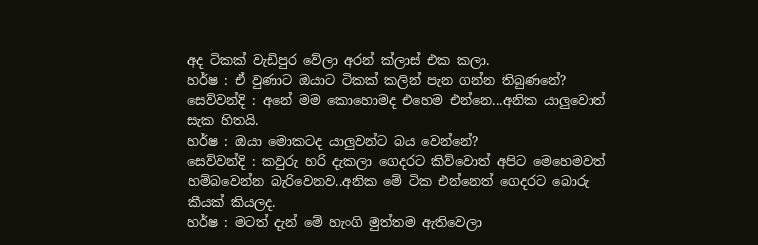අද ටිකක් වැඩිපුර වේලා අරන් ක්ලාස් එක කලා.
හර්ෂ : ඒ වුණාට ඔයාට ටිකක් කලින් පැන ගන්න තිබුණනේ?
සෙව්වන්දි : අනේ මම කොහොමද එහෙම එන්නෙ...අනික යාලුවොත් සැක හිතයි.
හර්ෂ : ඔයා මොකටද යාලුවන්ට බය වෙන්නේ?
සෙව්වන්දි : කවුරු හරි දැකලා ගෙදරට කිව්වොත් අපිට මෙහෙමවත් හම්බවෙන්න බැරිවෙනව..අනික මේ ටික එන්නෙත් ගෙදරට බොරු කීයක් කියලද.
හර්ෂ : මටත් දැන් මේ හැංගි මුත්තම ඇතිවෙලා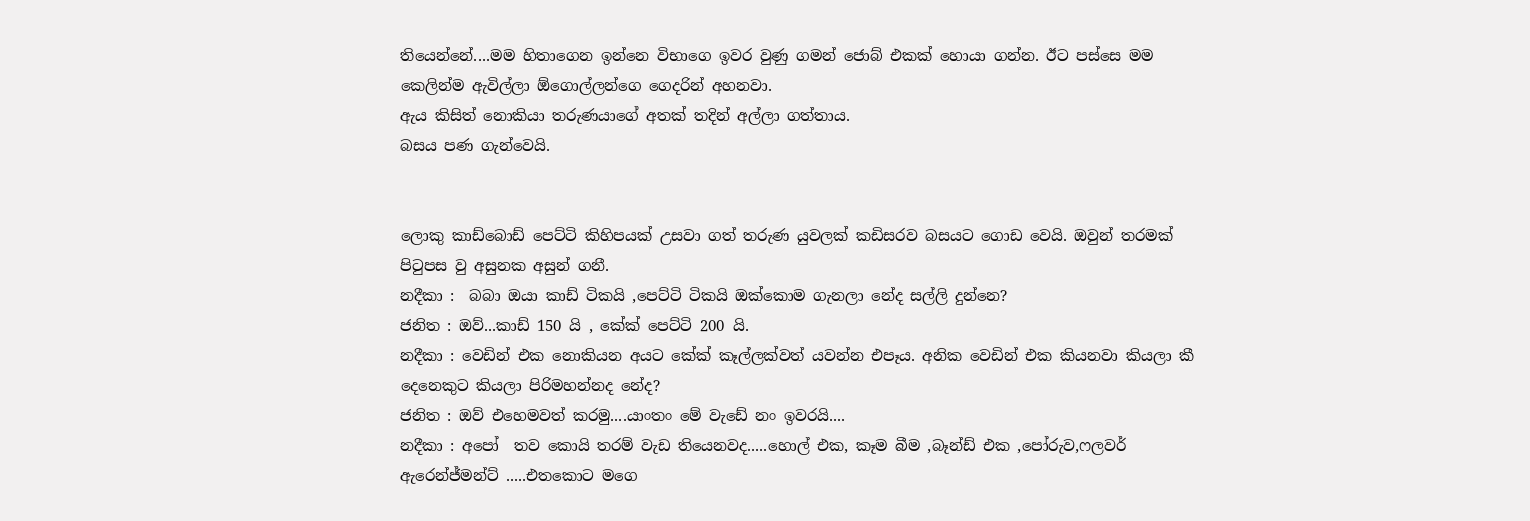තියෙන්නේ....මම හිතාගෙන ඉන්නෙ විභාගෙ ඉවර වුණු ගමන් ජොබ් එකක් හොයා ගන්න. ඊට පස්සෙ මම කෙලින්ම ඇවිල්ලා ඕගොල්ලන්ගෙ ගෙදරින් අහනවා.
ඇය කිසිත් නොකියා තරුණයාගේ අතක් තදින් අල්ලා ගත්තාය.
බසය පණ ගැන්වෙයි.


ලොකු කාඩ්බොඩ් පෙට්ටි කිහිපයක් උසවා ගත් තරුණ යුවලක් කඩිසරව බසයට ගොඩ වෙයි. ඔවුන් තරමක් පිටුපස වු අසුනක අසුන් ගනී.
නදීකා :  බබා ඔයා කාඩ් ටිකයි ,පෙට්ටි ටිකයි ඔක්කොම ගැනලා නේද සල්ලි දුන්නෙ?
ජනිත : ඔව්...කාඩ් 150 යි , කේක් පෙට්ටි 200 යි.
නදීකා : වෙඩින් එක නොකියන අයට කේක් කෑල්ලක්වත් යවන්න එපෑය. අනික වෙඩින් එක කියනවා කියලා කී දෙනෙකුට කියලා පිරිමහන්නද නේද?
ජනිත : ඔව් එහෙමවත් කරමු....යාංතං මේ වැඩේ නං ඉවරයි....
නදීකා : අපෝ  තව කොයි තරම් වැඩ තියෙනවද.....හොල් එක, කෑම බීම ,බෑන්ඩ් එක ,පෝරුව,ෆලවර් ඇරෙන්ජ්මන්ට් .....එතකොට මගෙ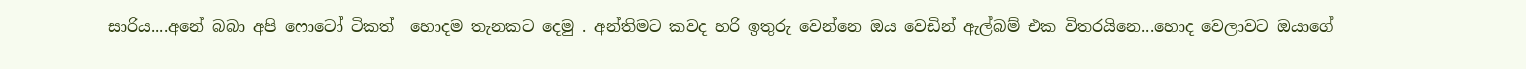සාරිය....අනේ බබා අපි ෆොටෝ ටිකත්  හොදම තැනකට දෙමු . අන්තිමට කවද හරි ඉතුරු වෙන්නෙ ඔය වෙඩින් ඇල්බම් එක විතරයිනෙ...හොද වෙලාවට ඔයාගේ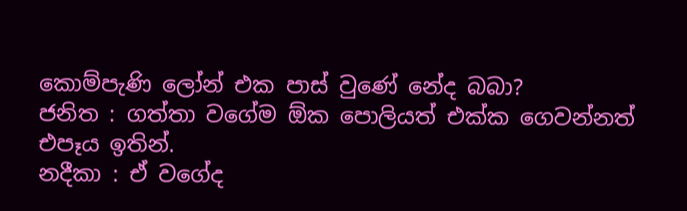කොම්පැණි ලෝන් එක පාස් වුණේ නේද බබා?
ජනිත : ගත්තා වගේම ඕක පොලියත් එක්ක ගෙවන්නත් එපෑය ඉතින්.
නදීකා : ඒ වගේද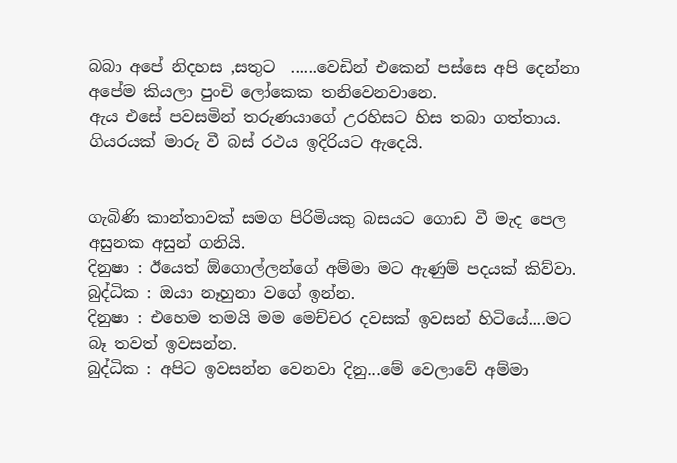බබා අපේ නිදහස ,සතුට  ......වෙඩින් එකෙන් පස්සෙ අපි දෙන්නා අපේම කියලා පුංචි ලෝකෙක තනිවෙනවානෙ.
ඇ‍ය එසේ පවසමින් තරුණයාගේ උරහිසට හිස තබා ගත්තාය.
ගියරයක් මාරු වී බස් රථය ඉදිරියට ඇදෙයි.


ගැබිණි කාන්තාවක් සමග පිරිමියකු බසයට ගොඩ වී මැද පෙල අසුනක අසුන් ගනියි.
දිනුෂා : ඊයෙත් ඕගොල්ලන්ගේ අම්මා මට ඇණුම් පදයක් කිව්වා.
බුද්ධික : ඔයා නෑහුනා වගේ ඉන්න.
දිනුෂා : එහෙම තමයි මම මෙච්චර දවසක් ඉවසන් හිටියේ....මට බෑ තවත් ඉවසන්න.
බුද්ධික : අපිට ඉවසන්න වෙනවා දිනු...මේ වෙලාවේ අම්මා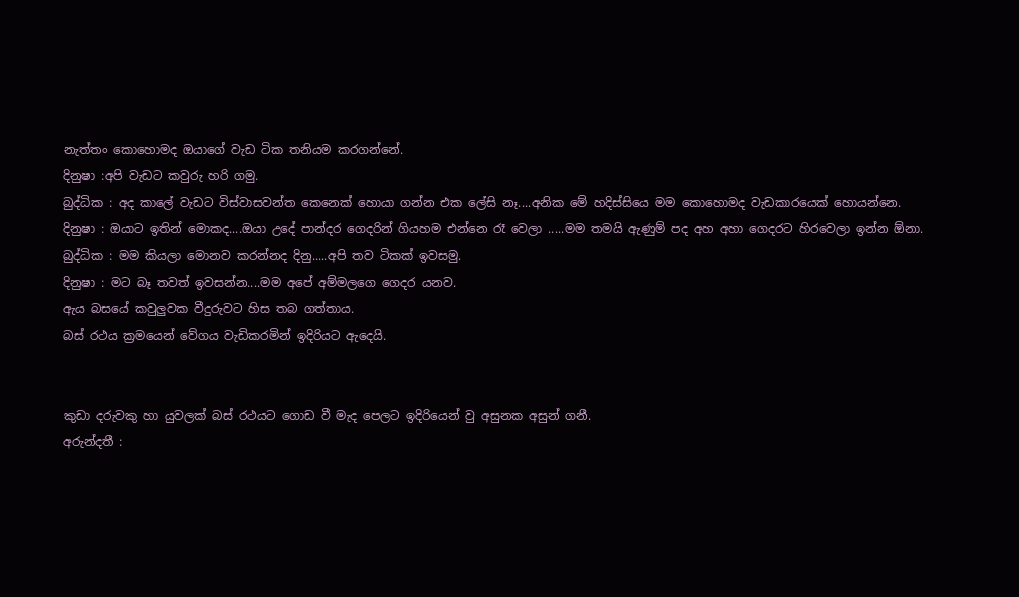නැත්තං කොහොමද ඔයාගේ වැඩ ටික තනියම කරගන්නේ.
දිනුෂා :අපි වැඩට කවුරු හරි ගමු.
බුද්ධික : අද කාලේ වැඩට විස්වාසවන්ත කෙනෙක් හොයා ගන්න එක ලේසි නෑ....අනික මේ හදිස්සියෙ මම කොහොමද වැඩකාරයෙක් හොයන්නෙ.
දිනුෂා : ඔයාට ඉතින් මොකද....ඔයා උදේ පාන්දර ගෙදරින් ගියහම එන්නෙ රෑ වෙලා .....මම තමයි ඇණුම් පද අහ අහා ගෙදරට හිරවෙලා ඉන්න ඕනා.
බුද්ධික : මම කියලා මොනව කරන්නද දිනු.....අපි තව ටිකක් ඉවසමු.
දිනුෂා : මට බෑ තවත් ඉවසන්න....මම අපේ අම්මලගෙ ගෙදර යනව.
ඇය බසයේ කවුලුවක වීදුරුවට හිස තබ ගත්තාය.
බස් රථය ක්‍රමයෙන් වේගය වැඩිකරමින් ඉදිරියට ඇදෙයි.


කුඩා දරුවකු හා යුවලක් බස් රථයට ගොඩ වී මැද පෙලට ඉදිරියෙන් වු අසුනක අසුන් ගනී.
අරුන්දතී :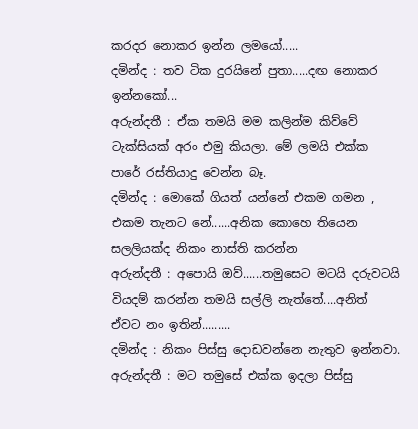කරදර නොකර ඉන්න ලමයෝ.....
දමින්ද : තව ටික දුරයිනේ පුතා.....දඟ නොකර ඉන්නකෝ...
අරුන්දතී : ඒක තමයි මම කලින්ම කිව්වේ ටැක්සියක් අරං එමු කියලා. මේ ලමයි එක්ක පාරේ රස්තියාදු වෙන්න බෑ.
දමින්ද : මොකේ ගියත් යන්නේ එකම ගමන , එකම තැනට නේ......අනික කොහෙ තියෙන සලලියක්ද නිකං නාස්ති කරන්න
අරුන්දතී : අපොයි ඔව්......තමුසෙට මටයි දරුවටයි වියදම් කරන්න තමයි සල්ලි නැත්තේ....අනිත්  ඒවට නං ඉතින්.........
දමින්ද : නිකං පිස්සු දොඩවන්නෙ නැතුව ඉන්නවා.
අරුන්දතී : මට තමුසේ එක්ක ඉදලා පිස්සු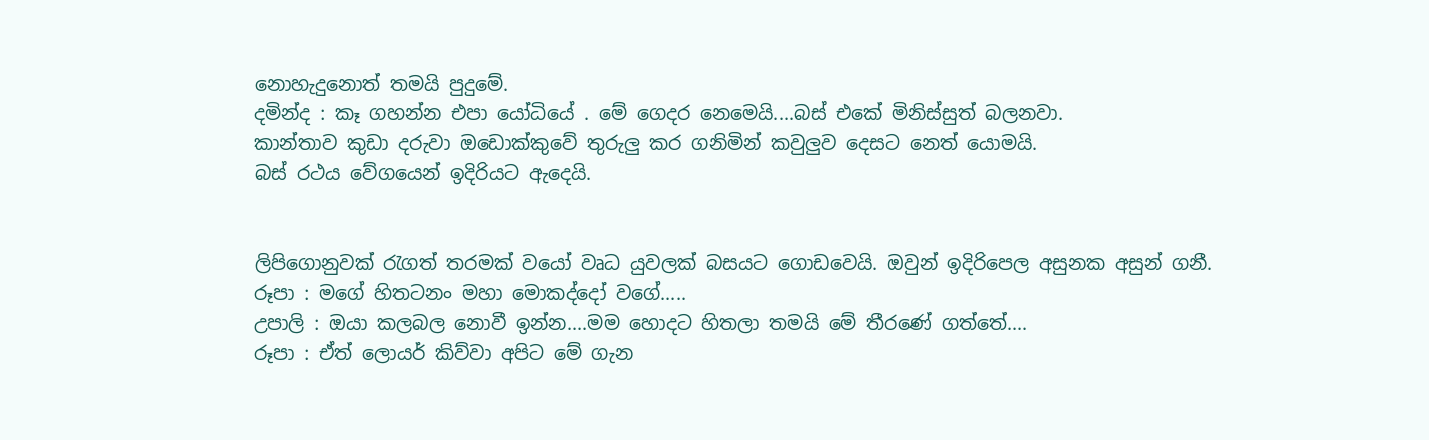නොහැදුනොත් තමයි පුදුමේ.
දමින්ද : කෑ ගහන්න එපා යෝධියේ . මේ ගෙදර නෙමෙයි....බස් එකේ මිනිස්සුත් බලනවා.
කාන්තාව කුඩා දරුවා ඔඩොක්කුවේ තුරුලු කර ගනිමින් කවුලුව දෙසට නෙත් යොමයි.
බස් රථය වේගයෙන් ඉදිරියට ඇදෙයි.


ලිපිගොනුවක් රැගත් තරමක් වයෝ වෘධ යුවලක් බසයට ගොඩවෙයි. ඔවුන් ඉදිරිපෙල අසුනක අසුන් ගනී.
රූපා : මගේ හිතටනං මහා මොකද්දෝ වගේ.....
උපාලි : ඔයා කලබල නොවී ඉන්න....මම හොදට හිතලා තමයි මේ තීරණේ ගත්තේ....
රූපා : ඒත් ලොයර් කිව්වා අපිට මේ ගැන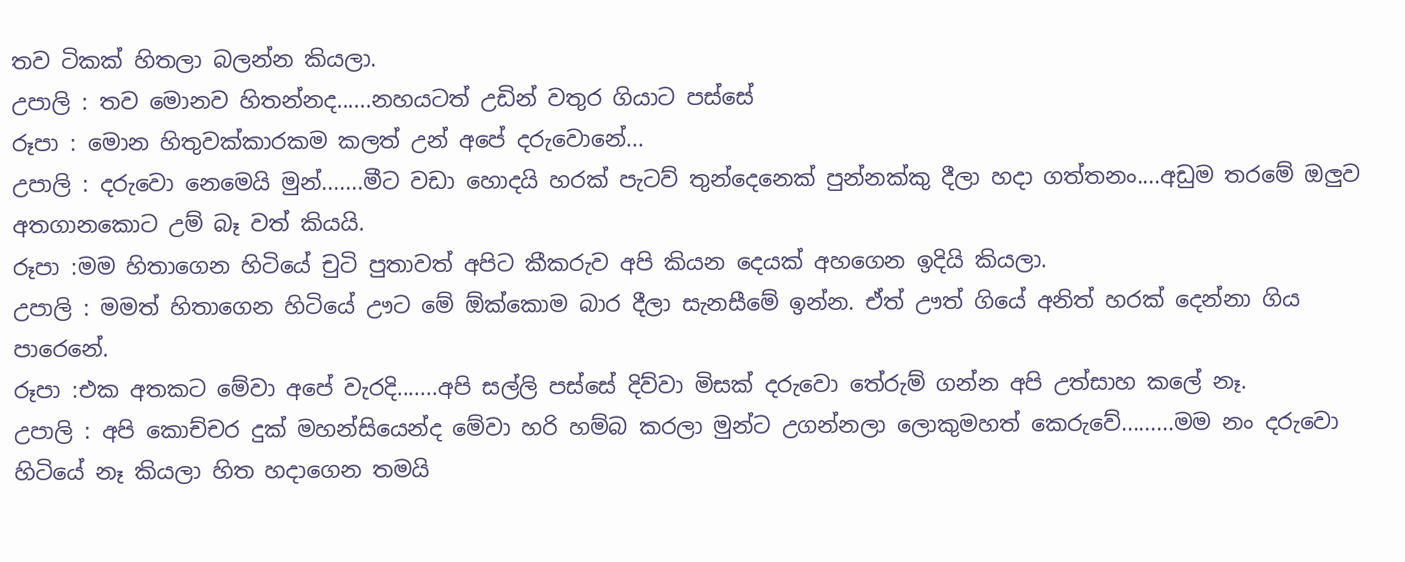තව ටිකක් හිතලා බලන්න කියලා.
උපාලි : තව මොනව හිතන්නද......නහයටත් උඩින් වතුර ගියාට පස්සේ
රූපා : මොන හිතුවක්කාරකම කලත් උන් අපේ දරුවොනේ...
උපාලි : දරුවො නෙමෙයි මුන්.......මීට වඩා හොදයි හරක් පැටව් තුන්දෙනෙක් පුන්නක්කු දීලා හදා ගත්තනං....අඩුම තරමේ ඔලුව අතගානකොට උම් බෑ වත් කියයි.
රූපා :මම හිතාගෙන හිටියේ චුටි පුතාවත් අපිට කීකරුව අපි කියන දෙයක් අහගෙන ඉදියි කියලා.
උපාලි : මමත් හිතාගෙන හිටියේ ඌට මේ ඕක්කොම බාර දීලා සැනසීමේ ඉන්න. ඒත් ඌත් ගියේ අනිත් හරක් දෙන්නා ගිය පාරෙනේ.
රූපා :එක අතකට මේවා අපේ වැරදි.......අපි සල්ලි පස්සේ දිව්වා මිසක් දරුවො තේරුම් ගන්න අපි උත්සාහ කලේ නෑ.
උපාලි : අපි කොච්චර දුක් මහන්සියෙන්ද මේවා හරි හම්බ කරලා මුන්ට උගන්නලා ලොකුමහත් කෙරුවේ.........මම නං දරුවො හිටියේ නෑ කියලා හිත හදාගෙන තමයි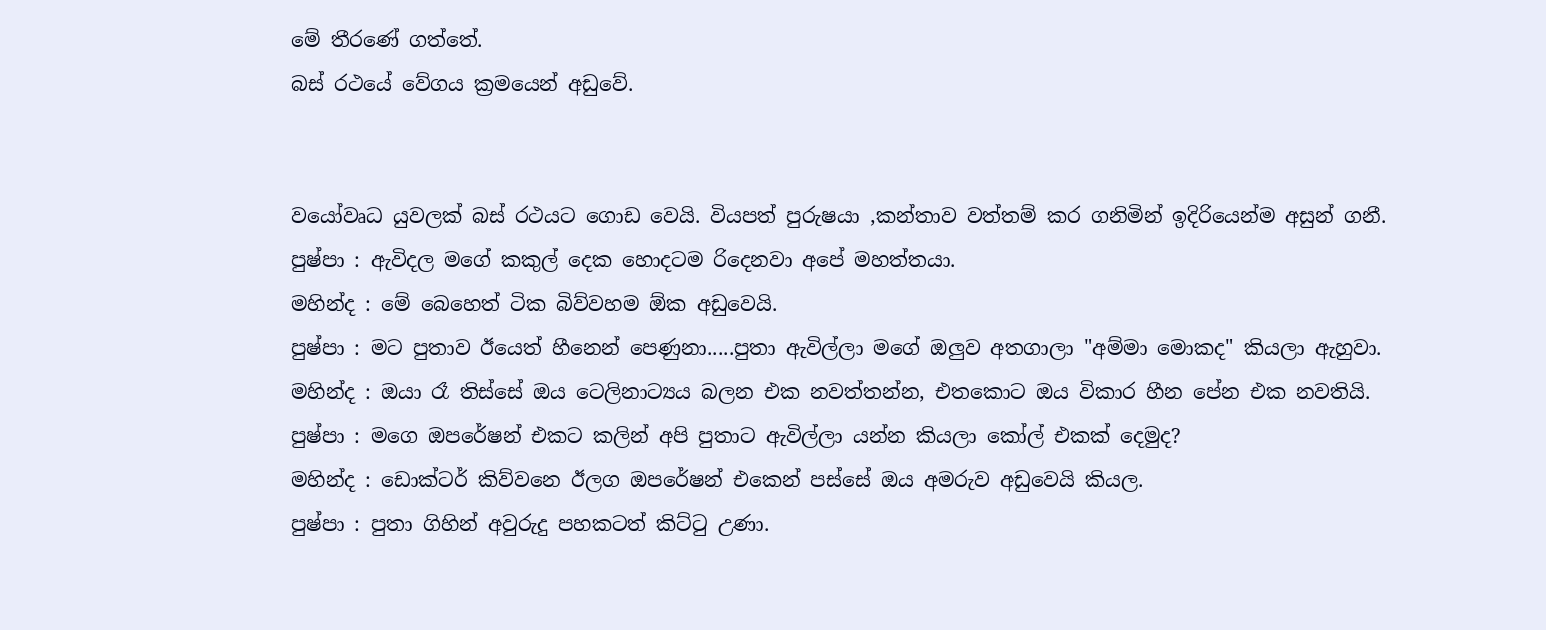මේ තීරණේ ගත්තේ.
බස් රථයේ වේගය ක්‍රමයෙන් අඩුවේ.


වයෝවෘධ යුවලක් බස් රථයට ගොඩ වෙයි. වියපත් පුරුෂයා ,කන්තාව වත්තම් කර ගනිමින් ඉදිරියෙන්ම අසුන් ගනී.
පුෂ්පා : ඇවිදල මගේ කකුල් දෙක හොදටම රිදෙනවා අපේ මහත්තයා.
මහින්ද : මේ බෙහෙත් ටික බිව්වහම ඕක අඩුවෙයි.
පුෂ්පා : මට පුතාව ඊයෙත් හීනෙන් පෙණුනා.....පුතා ඇවිල්ලා මගේ ඔලුව අතගාලා "අම්මා මොකද" කියලා ඇහුවා.
මහින්ද : ඔයා රෑ තිස්සේ ඔය ටෙලිනාට්‍යය බලන එක නවත්තන්න, එතකොට ඔය විකාර හීන පේන එක නවතියි.
පුෂ්පා : මගෙ ඔපරේෂන් එකට කලින් අපි පුතාට ඇවිල්ලා යන්න කියලා කෝල් එකක් දෙමුද?
මහින්ද : ඩොක්ටර් කිව්වනෙ ඊලග ඔපරේෂන් එකෙන් පස්සේ ඔය අමරුව අඩුවෙයි කියල.
පුෂ්පා : පුතා ගිහින් අවුරුදු පහකටත් කිට්ටු උණා.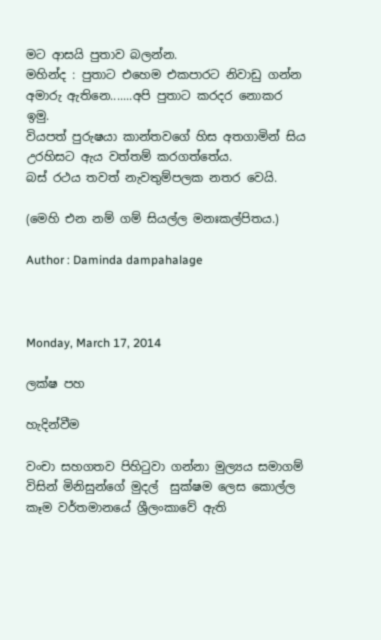මට ආසයි පුතාව බලන්න.
මහින්ද : පුතාට එහෙම එකපාරට නිවාඩු ගන්න අමාරු ඇතිනෙ.......අපි පුතාට කරදර නොකර ඉමු.
වියපත් පුරුෂයා කාන්තවගේ හිස අතගාමින් සිය උරහිසට ඇය වත්තම් කරගත්තේය.
බස් රථය තවත් නැවතුම්පලක නතර වෙයි.

(මෙහි එන නම් ගම් සියල්ල මනඃකල්පිතය.)

Author : Daminda dampahalage



Monday, March 17, 2014

ලක්ෂ පහ

හැදින්වීම

වංචා සහගතව පිහිටුවා ගන්නා මුල්‍යය සමාගම් විසින් මිනිසුන්ගේ මුදල්  සුක්ෂම ලෙස කොල්ල කෑම වර්තමානයේ ශ්‍රීලංකාවේ ඇති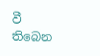වී තිබෙන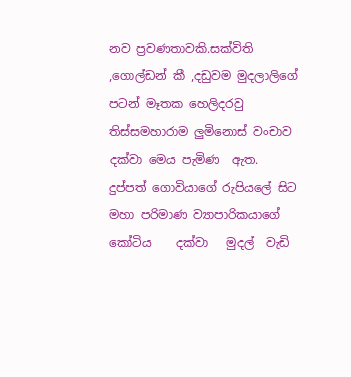නව ප්‍රවණතාවකි.සක්විති ,ගොල්ඩන් කී ,දඩුවම මුදලාලිගේ පටන් මෑතක හෙලිදරවු තිස්සමහාරාම ලුමිනොස් වංචාව දක්වා මෙය පැමිණ  ඇත. දුප්පත් ගොවියාගේ රුපියලේ සිට මහා පරිමාණ ව්‍යාපාරිකයාගේ කෝටිය    දක්වා   මුදල්  වැඩි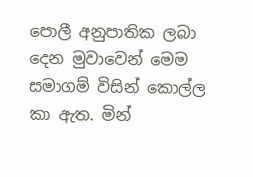පොලී අනුපාතික ලබා  දෙන මුවාවෙන් මෙම සමාගම් විසින් කොල්ල කා ඇත. මින්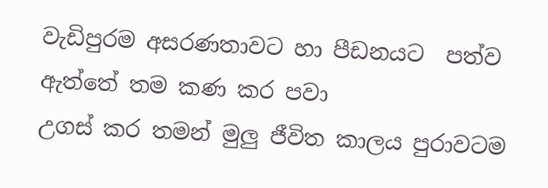වැඩිපුරම අසරණතාවට හා පීඩනයට  පත්ව ඇත්තේ තම කණ කර පවා
උගස් කර තමන් මුලු ජීවිත කාලය පුරාවටම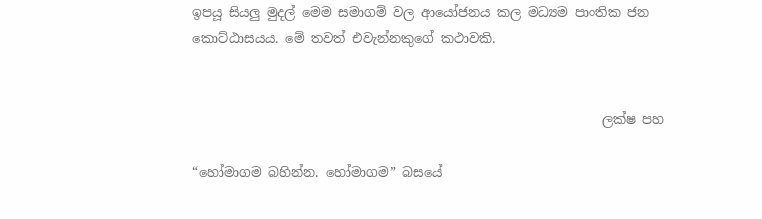ඉපයූ සියලු මුදල් මෙම සමාගම් වල ආයෝජනය කල මධ්‍යම පාංතික ජන කොට්ඨාසයය. මේ තවත් එවැන්නකුගේ කථාවකි.


                                                               ලක්ෂ පහ

“හෝමාගම බහින්න. හෝමාගම” බසයේ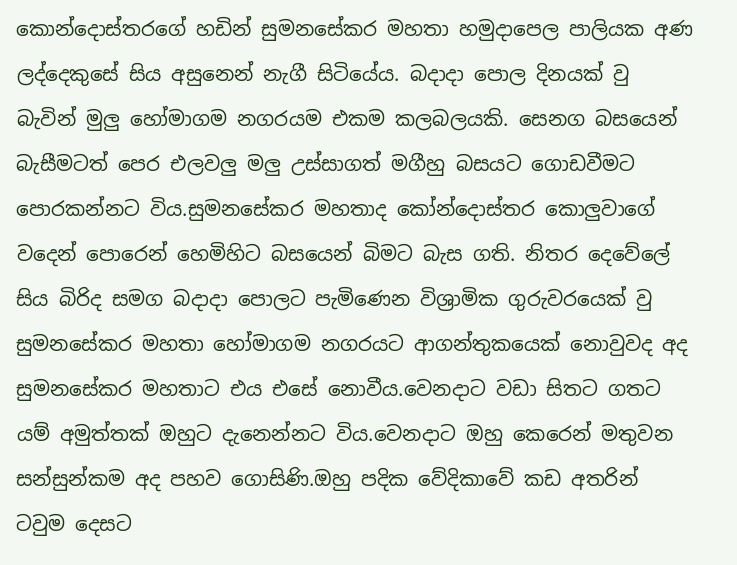කොන්දොස්තරගේ හඩින් සුමනසේකර මහතා හමුදාපෙල පාලියක අණ ලද්දෙකුසේ සිය අසුනෙන් නැගී සිටියේය. බදාදා පොල දිනයක් වු බැවින් මුලු හෝමාගම නගරයම එකම කලබලයකි. සෙනග බසයෙන් බැසීමටත් පෙර එලවලු මලු උස්සාගත් මගීහු බසයට ගොඩවීමට පොරකන්නට විය.සුමනසේකර මහතාද කෝන්දොස්තර කොලුවාගේ වදෙන් පොරෙන් හෙමිහිට බසයෙන් බිමට බැස ගති. නිතර දෙවේලේ සිය බිරිද සමග බදාදා පොලට පැමිණෙන විශ්‍රාමික ගුරුවරයෙක් වු සුමනසේකර මහතා හෝමාගම නගරයට ආගන්තුකයෙක් නොවුවද අද සුමනසේකර මහතාට එය එසේ නොවීය.වෙනදාට වඩා සිතට ගතට යම් අමුත්තක් ඔහුට දැනෙන්නට විය.වෙනදාට ඔහු කෙරෙන් මතුවන සන්සුන්කම අද පහව ගොසිණි.ඔහු පදික වේදිකාවේ කඩ අතරින් ටවුම දෙසට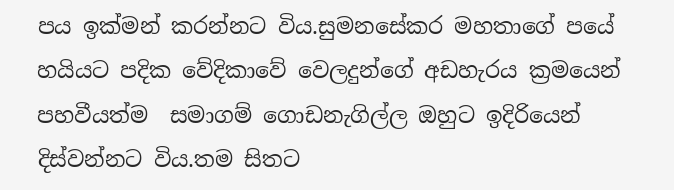පය ඉක්මන් කරන්නට විය.සුමනසේකර මහතාගේ පයේ හයියට පදික වේදිකාවේ වෙලදුන්ගේ අඩහැරය ක්‍රමයෙන් පහවීයත්ම  සමාගම් ගොඩනැගිල්ල ඔහුට ඉදිරියෙන් දිස්වන්නට විය.තම සිතට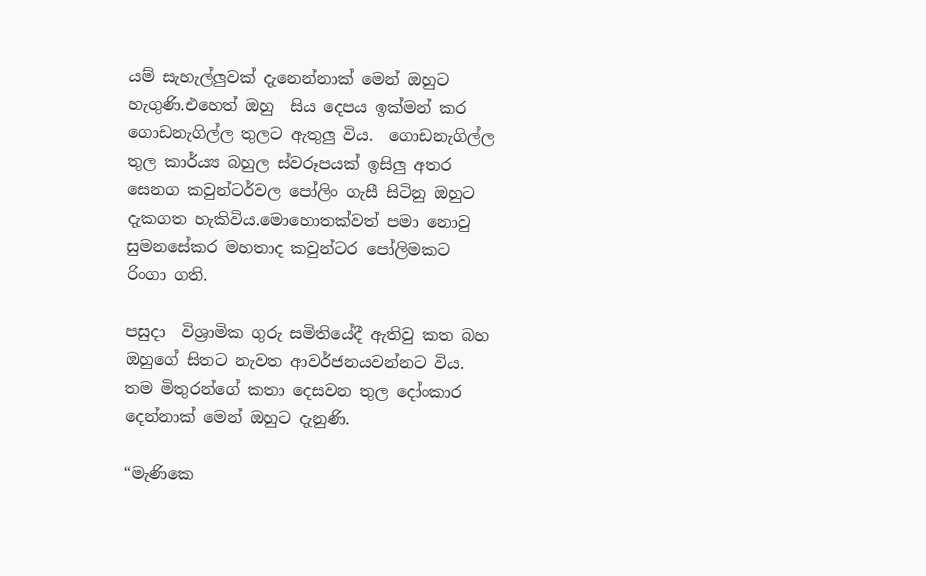යම් සැහැල්ලුවක් දැනෙන්නාක් මෙන් ඔහුට හැගුණි.එහෙත් ඔහු  සිය දෙපය ඉක්මන් කර ගොඩනැගිල්ල තුලට ඇතුලු විය.  ගොඩනැගිල්ල තුල කාර්ය්‍ය බහුල ස්වරූපයක් ඉසිලු අතර සෙනග කවුන්ටර්වල පෝලිං ගැසී සිටිනු ඔහුට දැකගත හැකිවිය.මොහොතක්වත් පමා නොවු සුමනසේකර මහතාද කවුන්ටර පෝලිමකට රිංගා ගති.

පසුදා  විශ්‍රාමික ගුරු සමිතියේදී ඇතිවු කත බහ ඔහුගේ සිතට නැවත ආවර්ජනයවන්නට විය. තම මිතුරන්ගේ කතා දෙසවන තුල දෝංකාර දෙන්නාක් මෙන් ඔහුට දැනුණි.

“මැණිකෙ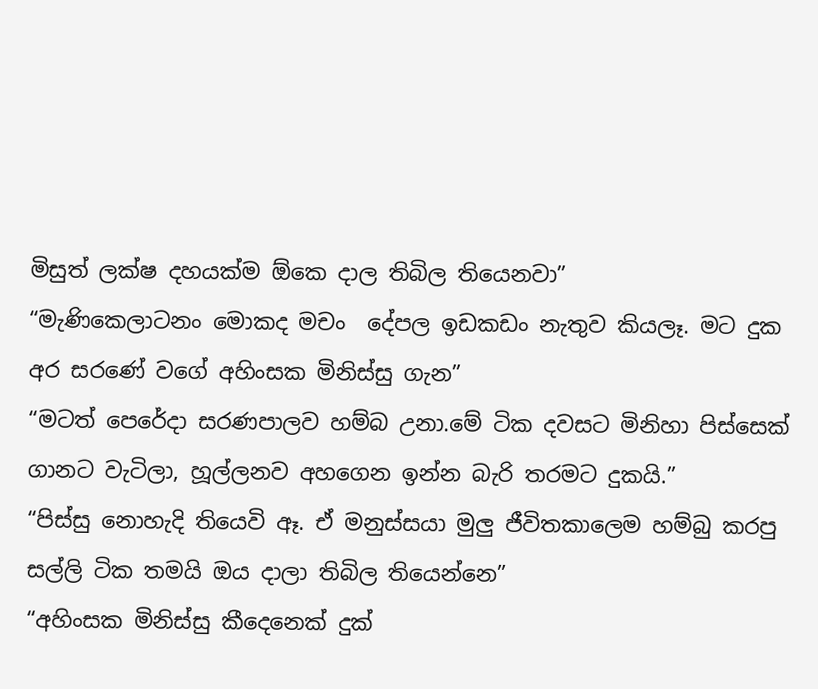මිසුත් ලක්ෂ දහයක්ම ඕකෙ දාල තිබිල තියෙනවා”
“මැණිකෙලාටනං මොකද මචං  දේපල ඉඩකඩං නැතුව කියලෑ. මට දුක අර සරණේ වගේ අහිංසක මිනිස්සු ගැන”
“මටත් පෙරේදා සරණපාලව හම්බ උනා.මේ ටික දවසට මිනිහා පිස්සෙක් ගානට වැටිලා, හූල්ලනව අහගෙන ඉන්න බැරි තරමට දුකයි.”
“පිස්සු නොහැදි තියෙවි ඈ. ඒ මනුස්සයා මුලු ජීවිතකාලෙම හම්බු කරපු සල්ලි ටික තමයි ඔය දාලා තිබිල තියෙන්නෙ”
“අහිංසක මිනිස්සු කීදෙනෙක් දුක්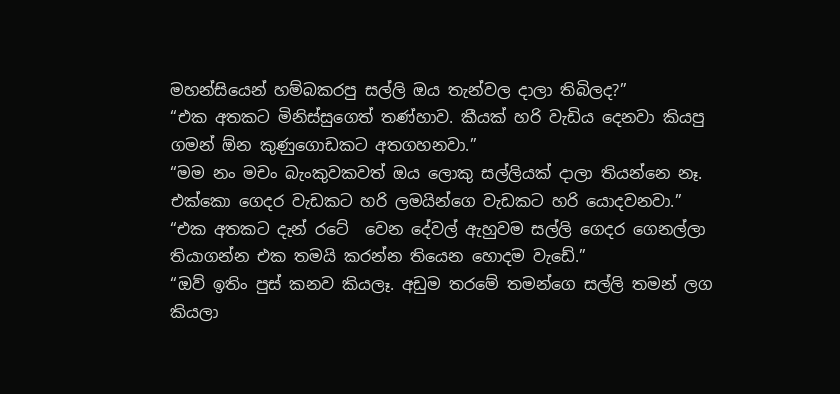මහන්සියෙන් හම්බකරපු සල්ලි ඔය තැන්වල දාලා තිබිලද?”
“එක අතකට මිනිස්සුගෙත් තණ්හාව. කීයක් හරි වැඩිය දෙනවා කියපු ගමන් ඕන කුණුගොඩකට අතගහනවා.”
“මම නං මචං බැංකුවකවත් ඔය ලොකු සල්ලියක් දාලා තියන්නෙ නෑ. එක්කො ගෙදර වැඩකට හරි ලමයින්ගෙ වැඩකට හරි යොදවනවා.”
“එක අතකට දැන් රටේ  වෙන දේවල් ඇහුවම සල්ලි ගෙදර ගෙනල්ලා තියාගන්න එක තමයි කරන්න තියෙන හොදම වැඩේ.”
“ඔව් ඉතිං පුස් කනව කියලෑ. අඩුම තරමේ තමන්ගෙ සල්ලි තමන් ලග කියලා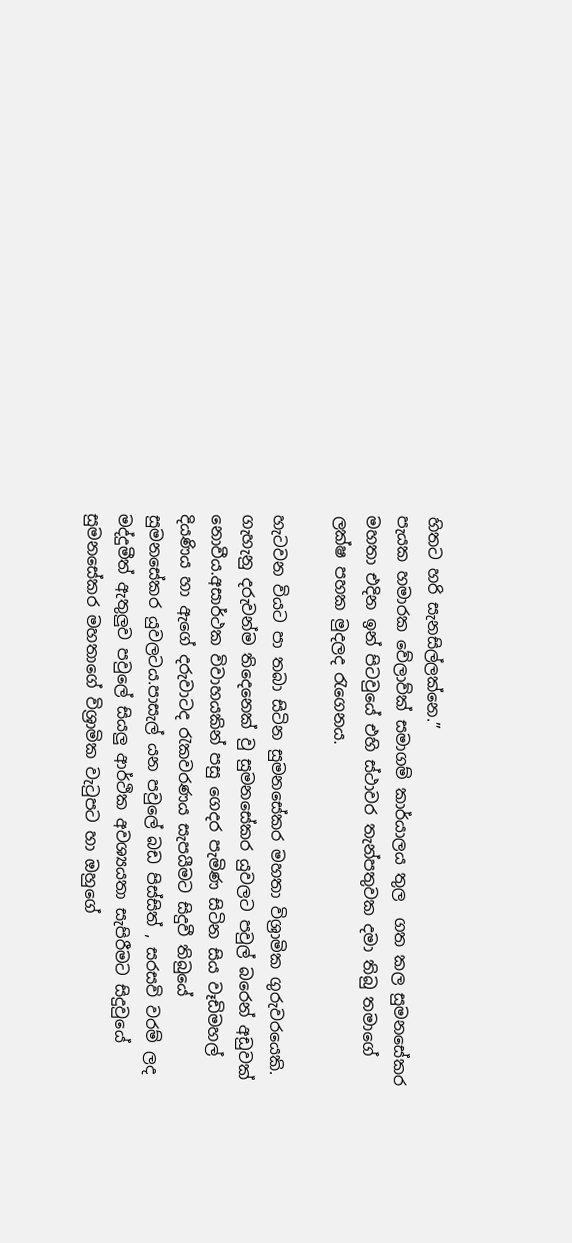හිතට හරි සැනසිල්ලක්නෙ.”
පැයක හමාරක වේලාව්ක් සමාගම් කාර්යාලය තුල  ගත කල සුමනසේකර මහතා එදින ඉන් පිටවුයේ එහි ස්ථාවර තැන්පතුවක දමා තිබු තමාගේ ලක්ෂ පහක මුදලද රැගෙනය.

හැටවන වියට පා තබා සිටින සුමනසේකර මහතා විශ්‍රාමික ගුරුවරයෙකි. ගැහැනු දරුවන්ම තිදෙනෙක් වු සුමනසේකර යුවලට පවුල් බරෙන් අඩුවක් නොවීය.අසාර්ථක විවාහයකින් පසු ගෙදර පැමිණ සිටින සිය වෑඩිමහල් දියණිය හා ඇගේ දරුවාටද රැකවරණය සැපයීමට සිදුවී තිබුයේ සුමනසේකර යුවලටය.පාසැල් යන පවුලේ බඩ පිස්සිත් , සරසවි වරම් ලද මද්දුමීත් ඇතුලුව පවුලේ සියලු ආර්ථික අවශ්‍යයතා සැපිරීමට සිදුවුයේ සුමනසේකර මහතාගේ විශ්‍රාමික වැ‍ටුපට හා ඔහුගේ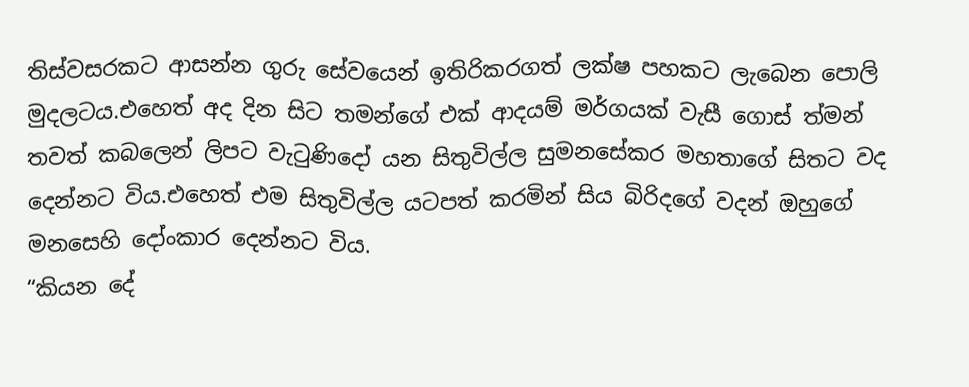තිස්වසරකට ආසන්න ගුරු සේවයෙන් ඉතිරිකරගත් ලක්ෂ පහකට ලැබෙන පොලි මුදලටය.එහෙත් අද දින සිට තමන්ගේ එක් ආදයම් මර්ගයක් වැසී ගොස් ත්මන් තවත් කබලෙන් ලිපට වැ‍ටුණිදෝ යන සිතුවිල්ල සුමනසේකර මහතාගේ සිතට වද දෙන්නට විය.එහෙත් එම සිතුවිල්ල යටපත් කරමින් සිය බිරිදගේ වදන් ඔහුගේ මනසෙහි දෝංකාර දෙන්නට විය.
“කියන දේ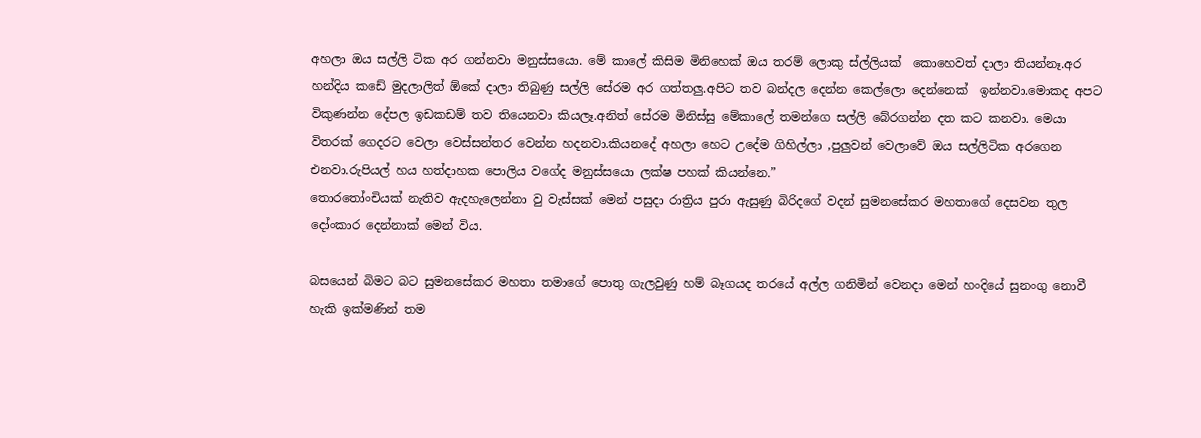අහලා ඔය සල්ලි ටික අර ගන්නවා මනුස්සයො. මේ කාලේ කිසිම මිනිහෙක් ඔය තරම් ලොකු ස්ල්ලියක්  කොහෙවත් දාලා තියන්නෑ.අර හන්දිය කඩේ මුදලාලිත් ඕකේ දාලා තිබුණු සල්ලි සේරම අර ගත්තලු.අපිට තව බන්දල දෙන්න කෙල්ලො දෙන්නෙක්  ඉන්නවා.මොකද අපට විකුණන්න දේපල ඉඩකඩම් තව තියෙනවා කියලෑ.අනිත් සේරම මිනිස්සු මේකාලේ තමන්ගෙ සල්ලි බේරගන්න දත කට කනවා. මෙයා විතරක් ගෙදරට වෙලා වෙස්සන්තර වෙන්න හදනවා.කියනදේ අහලා හෙට උදේම ගිහිල්ලා ,පුලුවන් වෙලාවේ ඔය සල්ලිටික අරගෙන එනවා.රුපියල් හය හත්දාහක පොලිය වගේද මනුස්සයො ලක්ෂ පහක් කියන්නෙ.”
තොර‍තෝංචියක් නැතිව ඇදහැලෙන්නා වු වැස්සක් මෙන් පසුදා රාත්‍රිය පුරා ඇසුණු බිරිදගේ වදන් සුමනසේකර මහතාගේ දෙසවන තුල දෝංකාර දෙන්නාක් මෙන් විය.

බසයෙන් බිමට බට සුමනසේකර මහතා තමාගේ පොතු ගැලවුණු හම් බෑගයද තරයේ අල්ල ගනිමින් වෙනදා මෙන් හංදියේ සුනංගු නොවී හැකි ඉක්මණින් තම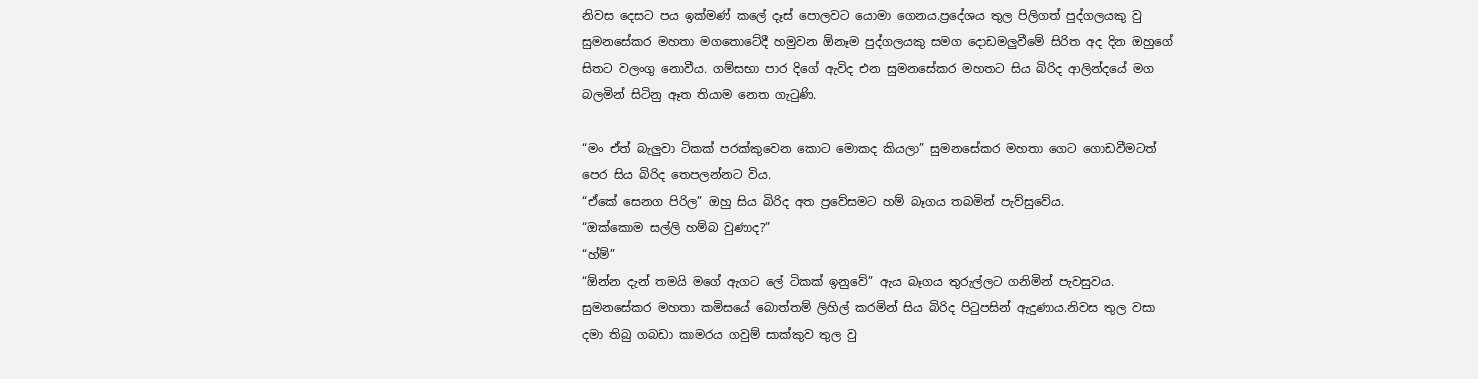නිවස දෙසට පය ඉක්මණ් කලේ දෑස් පොලවට යොමා ගෙනය.ප්‍රදේශය තුල පිලිගත් පුද්ගලයකු වු සුමනසේකර මහතා මගතොටේදී හමුවන ඕනෑම පුද්ගලයකු සමග දොඩමලුවීමේ සිරිත අද දින ඔහුගේ සිතට වලංගු නොවීය. ගම්සභා පාර දිගේ ඇවිද එන සුමනසේකර මහතට සිය බිරිද ආලින්දයේ මග බලමින් සිටිනු ඈත තියාම නෙත ගැ‍ටුණි.

“මං ඒත් බැලුවා ටිකක් පරක්කුවෙන කොට මොකද කියලා” සුමනසේකර මහතා ගෙට ගොඩවීමටත් පෙර සිය බිරිද තෙපලන්නට විය.
“ඒකේ සෙනග පිරිල” ඔහු සිය බිරිද අත ප්‍රවේසමට හම් බෑගය තබමින් පැව්සුවේය.
“ඔක්කොම සල්ලි හම්බ වුණාද?”
“හ්ම්”
“ඕන්න දැන් තමයි මගේ ඇගට ලේ ටිකක් ඉනුවේ” ඇය බෑගය තුරුල්ලට ගනිමින් පැවසුවය.
සුමනසේකර මහතා කමිසයේ බොත්තම් ලිහිල් කරමින් සිය බිරිද පි‍ටුපසින් ඇදුණාය.නිවස තුල වසා දමා තිබු ගබඩා කාමරය ගවුම් සාක්කුව තුල වු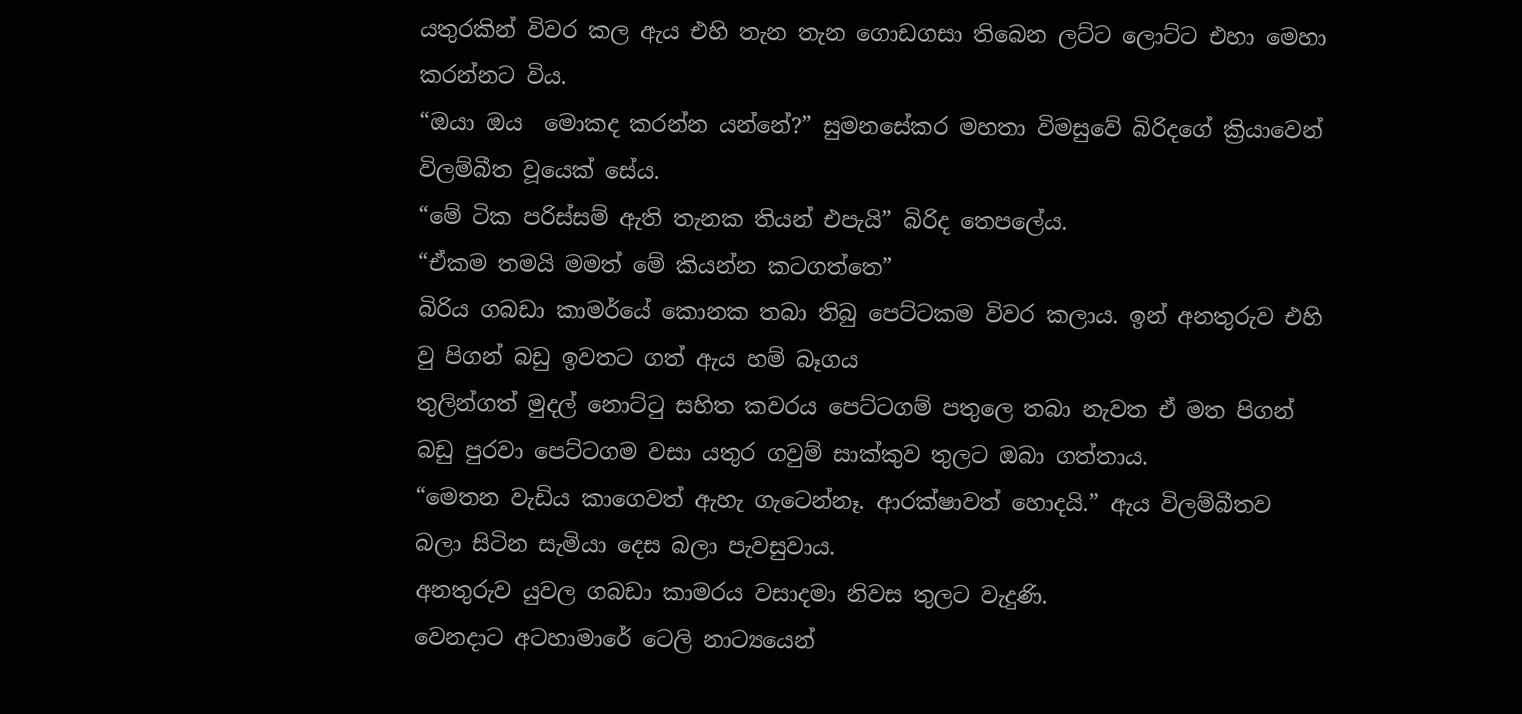යතුරකින් විවර කල ඇය එහි තැන තැන ගොඩගසා තිබෙන ලට්ට ලොට්ට එහා මෙහා කරන්නට විය.
“ඔයා ඔය  මොකද කරන්න යන්නේ?” සුමනසේකර මහතා විමසුවේ බිරිදගේ ක්‍රියාවෙන් විලම්බීත වූයෙක් සේය.
“මේ ටික පරිස්සම් ඇති තැනක තියන් එපැයි” බිරිද තෙපලේය.
“ඒකම තමයි මමත් මේ කියන්න කටගත්තෙ”
බිරිය ගබඩා කාමර්යේ කොනක තබා තිබු පෙට්ටකම විවර කලාය. ඉන් අනතුරුව එහි වු පිගන් බඩු ඉවතට ගත් ඇය හම් බෑගය
තුලින්ගත් මුදල් නොට්ටු සහිත කවරය පෙට්ටගම් පතුලෙ තබා නැවත ඒ මත පිගන් බඩු පුරවා පෙට්ටගම වසා යතුර ගවුම් සාක්කුව තුලට ඔබා ගත්තාය.
“මෙතන වැඩිය කාගෙවත් ඇහැ ගැටෙන්නෑ. ආරක්ෂාවත් හොදයි.” ඇය විලම්බීතව බලා සිටින සැමියා දෙස බලා පැවසුවාය.
අනතුරුව යුවල ගබඩා කාමරය වසාදමා නිවස තුලට වැදුණි.
වෙනදාට අටහාමාරේ ටෙලි නාට්‍යයෙන්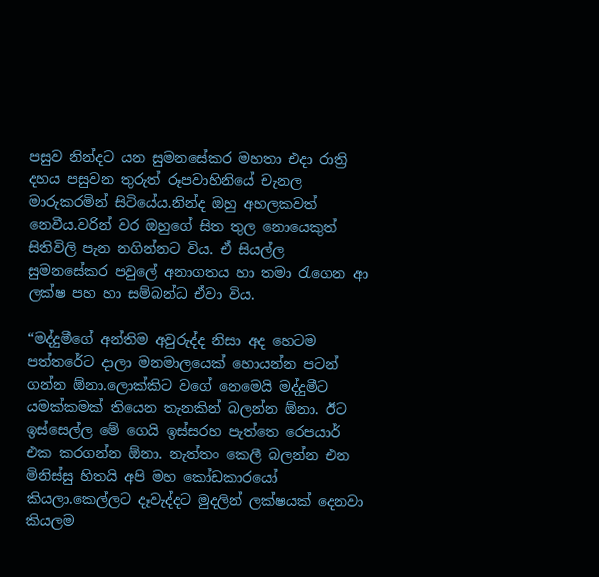පසුව නින්දට යන සුමනසේකර මහතා එදා රාත්‍රි දහය පසුවන තුරුත් රූපවාහිනියේ චැනල මාරුකරමින් සිටියේය.නින්ද ඔහු අහලකවත් නෙවීය.වරින් වර ඔහුගේ සිත තුල නොයෙකුත් සිතිවිලි පැන නගින්නට විය. ඒ සියල්ල සුමනසේකර පවුලේ අනාගතය හා තමා රැගෙන ආ ලක්ෂ පහ හා සම්බන්ධ ඒවා විය.

“මද්දුමීගේ අන්තිම අවුරුද්ද නිසා අද හෙටම පත්තරේට දාලා මනමාලයෙක් හොයන්න පටන් ගන්න ඕනා.ලොක්කිට වගේ නෙමෙයි මද්දුමීට යමක්කමක් තියෙන තැනකින් බලන්න ඕනා. ඊට ඉස්සෙල්ල මේ ගෙයි ඉස්සරහ පැත්තෙ රෙපයාර් එක කරගන්න ඕනා. නැත්තං කෙලී බලන්න එන මිනිස්සු හිතයි අපි මහ කෝඩකාරයෝ කියලා.කෙල්ලට දෑවැද්දට මුදලින් ලක්ෂයක් දෙනවා කියලම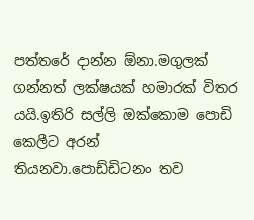පත්තරේ දාන්න ඕනා.මගුලක් ගන්නත් ලක්ෂයක් හමාරක් විතර යයි.ඉතිරි සල්ලි ඔක්කොම පොඩි කෙලීට අරන් තියනවා.පොඩ්ඩිටනං තව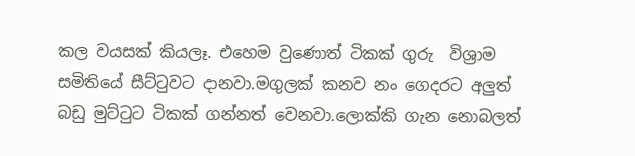කල වයසක් කියලෑ. එහෙම වුණොත් ටිකක් ගුරු  විශ්‍රාම සමිතියේ සීට්ටුවට දානවා.මගුලක් කනව නං ගෙදරට අලුත් බඩු මුට්ටුට ටිකක් ගන්නත් වෙනවා.ලොක්කි ගැන නොබලත්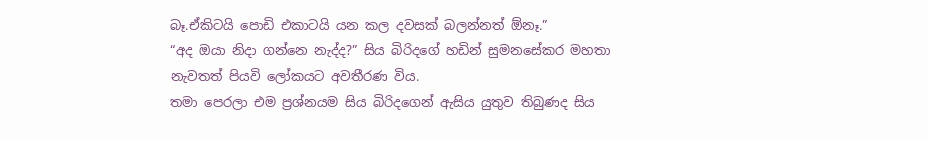බෑ.ඒකිටයි පොඩි එකාටයි යන කල දවසක් බලන්නත් ඕනෑ.”
“අද ඔයා නිදා ගන්නෙ නැද්ද?” සිය බිරිදගේ හඩින් සුමනසේකර මහතා නැවතත් පියවි ලෝකයට අවතීරණ විය.
තමා පෙරලා එම ප්‍රශ්නයම සිය බිරිදගෙන් ඇසිය යුතුව තිබුණද සිය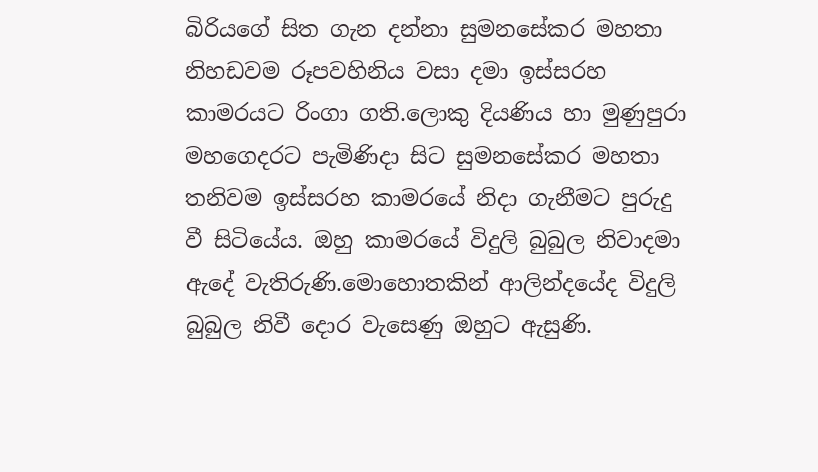බිරියගේ සිත ගැන දන්නා සුමනසේකර මහතා නිහඩවම රූපවහිනිය වසා දමා ඉස්සරහ කාමරයට රිංගා ගති.ලොකු දියණිය හා මුණුපුරා මහගෙදරට පැමිණිදා සිට සුමනසේකර මහතා තනිවම ඉස්සරහ කාමරයේ නිදා ගැනීමට පුරුදු වී සිටියේය. ඔහු කාමරයේ විදුලි බුබුල නිවාදමා ඇදේ වැතිරුණි.මොහොතකින් ආලින්දයේද විදුලි බුබුල නිවී දොර වැසෙණු ඔහුට ඇසුණි.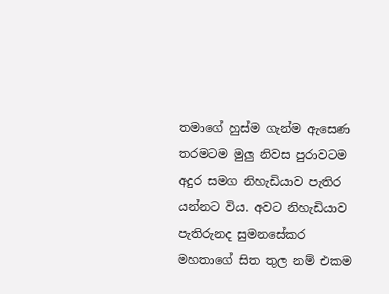තමාගේ හුස්ම ගැන්ම ඇසෙණ තරමටම මුලු නිවස පුරාවටම අදුර සමග නිහැඩියාව පැතිර යන්නට විය. අවට නිහැඩියාව පැතිරුනද සුමනසේකර මහතාගේ සිත තුල නම් එකම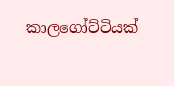කාලගෝට්ටියක්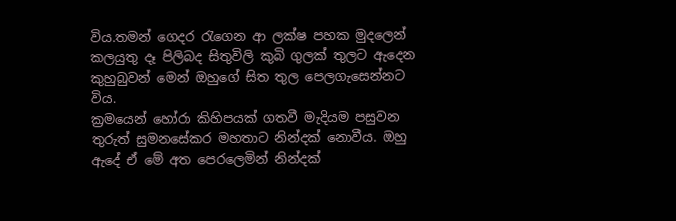විය.තමන් ගෙදර රැගෙන ආ ලක්ෂ පහක මුදලෙන් කලයුතු දෑ පිලිබද සිතුවිලි කුබි ගුලක් තුලට ඇදෙන කුහුබුවන් මෙන් ඔහුගේ සිත තුල පෙලගැසෙන්නට විය.
ක්‍රමයෙන් හෝරා කිහිපයක් ගතවී මැදියම පසුවන තුරුත් සුමනසේකර මහතාට නින්දක් නොවීය. ඔහු ඇදේ ඒ මේ අත පෙරලෙමින් නින්දක්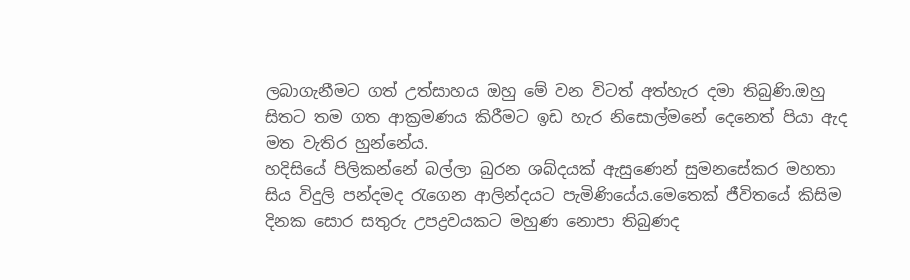ලබාගැනීමට ගත් උත්සාහය ඔහු මේ වන විටත් අත්හැර දමා තිබුණි.ඔහු සිතට තම ගත ආක්‍රමණය කිරීමට ඉඩ හැර නිසොල්මනේ දෙනෙත් පියා ඇද මත වැතිර හුන්නේය.
හදිසියේ පිලිකන්නේ බල්ලා බුරන ශබ්දයක් ඇසුණෙන් සුමනසේකර මහතා සිය විදුලි පන්දමද රැගෙන ආලින්දයට පැමිණියේය.මෙතෙක් ජීවිතයේ කිසිම දිනක සොර සතුරු උපද්‍රවයකට මහුණ නොපා තිබුණද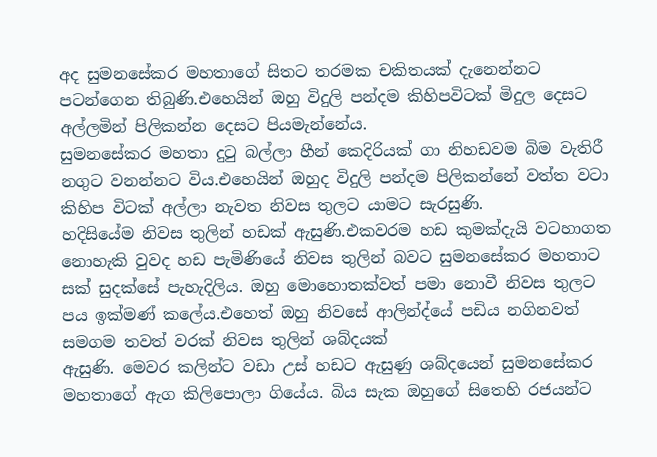අද සුමනසේකර මහතාගේ සිතට තරමක චකිතයක් දැනෙන්නට පටන්ගෙන තිබුණි.එහෙයින් ඔහු විදුලි පන්දම කිහිපවිටක් මිදුල දෙසට අල්ලමින් පිලිකන්න දෙසට පියමැන්නේය.
සුමනසේකර මහතා දු‍ටු බල්ලා හීන් කෙදිරියක් ගා නිහඩවම බිම වැතිරී නගුට වනන්නට විය.එහෙයින් ඔහුද විදුලි පන්දම පිලිකන්නේ වත්ත වටා කිහිප විටක් අල්ලා නැවත නිවස තුලට යාමට සැරසුණි.
හදිසියේම නිවස තුලින් හඩක් ඇසුණි.එකවරම හඩ කුමක්දැයි වටහාගත නොහැකි වුවද හඩ පැමිණියේ නිවස තුලින් බවට සුමනසේකර මහතාට සක් සුදක්සේ පැහැදිලිය. ඔහු මොහොතක්වත් පමා නොවී නිවස තුලට පය ඉක්මණ් කලේය.එහෙත් ඔහු නිවසේ ආලින්ද්යේ පඩිය නගිනවත් සමගම තවත් වරක් නිවස තුලින් ශබ්දයක්
ඇසුණි. මෙවර කලින්ට වඩා උස් හඩට ඇසුණු ශබ්දයෙන් සුමනසේකර මහතාගේ ඇග කිලිපොලා ගියේය. බිය සැක ඔහුගේ සිතෙහි රජයන්ට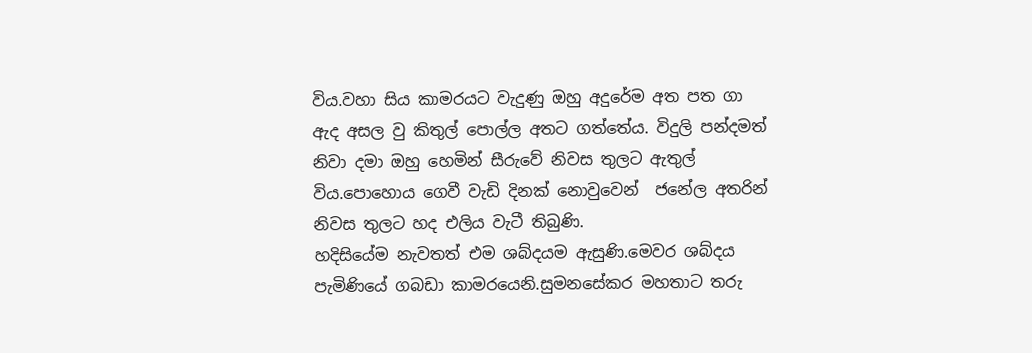විය.වහා සිය කාමරයට වැදුණු ඔහු අදුරේම අත පත ගා ඇද අසල වු කිතුල් පොල්ල අතට ගත්තේය. විදුලි පන්දමත් නිවා දමා ඔහු හෙමින් සීරුවේ නිවස තුලට ඇතුල් විය.පොහොය ගෙවී වැඩි දිනක් නොවුවෙන්  ජනේල අතරින් නිවස තුලට හද එලිය වැටී තිබුණි.
හදිසියේම නැවතත් එම ශබ්දයම ඇසුණි.මෙවර ශබ්දය පැමිණියේ ගබඩා කාමරයෙනි.සුමනසේකර මහතාට තරු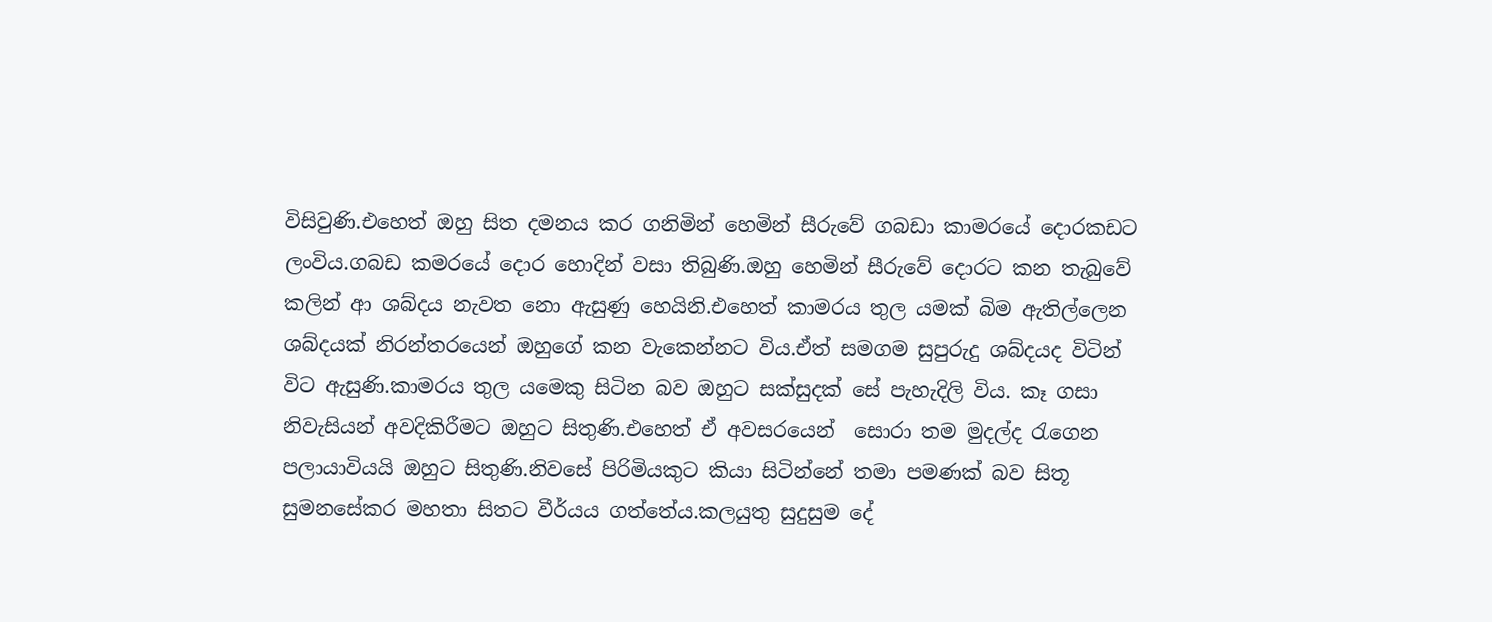විසිවුණි.එහෙත් ඔහු සිත දමනය කර ගනිමින් හෙමින් සීරුවේ ගබඩා කාමරයේ දොරකඩට ලංවිය.ගබඩ කමරයේ දොර හොදින් වසා තිබුණි.ඔහු හෙමින් සීරුවේ දොරට කන තැබුවේ කලින් ආ ශබ්දය නැවත නො ඇසුණු හෙයිනි.එහෙත් කාමරය තුල යමක් බිම ඇතිල්ලෙන ශබ්දයක් නිරන්තරයෙන් ඔහුගේ කන වැකෙන්නට විය.ඒත් සමගම සුපුරුදු ශබ්දයද විටින් විට ඇසුණි.කාමරය තුල යමෙකු සිටින බව ඔහුට සක්සුදක් සේ පැහැදිලි විය. කෑ ගසා නිවැසියන් අවදිකිරීමට ඔහුට සිතුණි.එහෙත් ඒ අවසරයෙන්  සොරා තම මුදල්ද රැගෙන පලායාවියයි ඔහුට සිතුණි.නිවසේ පිරිමියකුට කියා සිටින්නේ තමා පමණක් බව සිතූ සුමනසේකර මහතා සිතට වීර්යය ගත්තේය.කලයුතු සුදුසුම දේ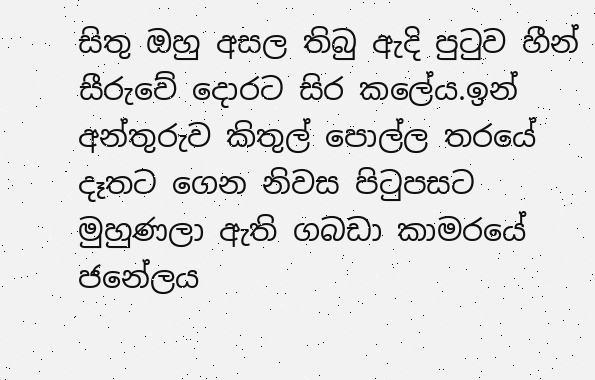සිතු ඔහු අසල තිබු ඇදි පු‍ටුව හීන් සීරුවේ දොරට සිර කලේය.ඉන් අන්තුරුව කිතුල් පොල්ල තරයේ දෑතට ගෙන නිවස පි‍ටුපසට මුහුණලා ඇති ගබඩා කාමරයේ ජනේලය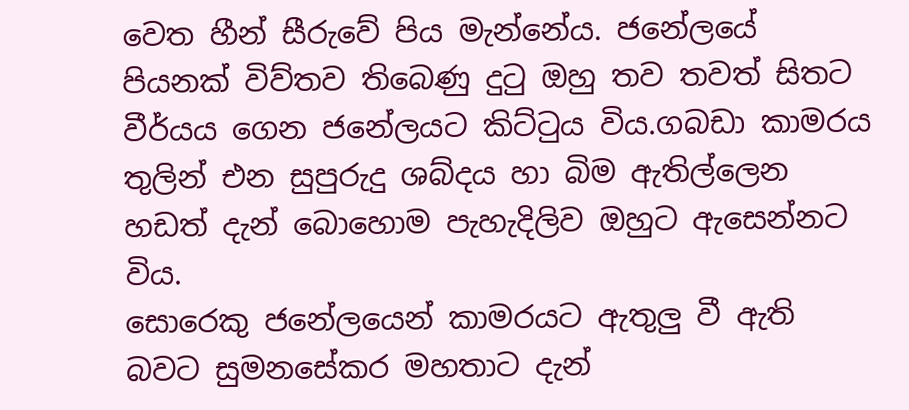වෙත හීන් සීරුවේ පිය මැන්නේය. ජනේලයේ පියනක් විව්තව තිබෙණු දු‍ටු ඔහු තව තවත් සිතට වීර්යය ගෙන ජනේලයට කිට්ටුය විය.ගබඩා කාමරය තුලින් එන සුපුරුදු ශබ්දය හා බිම ඇතිල්ලෙන හඩත් දැන් බොහොම පැහැදිලිව ඔහුට ඇසෙන්නට විය.
සොරෙකු ජනේලයෙන් කාමරයට ඇතුලු වී ඇති බවට සුමනසේකර මහතාට දැන්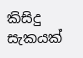කිසිදු සැකයක්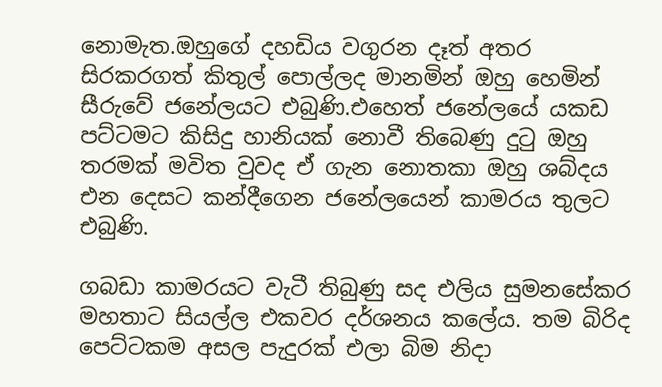නොමැත.ඔහුගේ දහඩිය වගුරන දෑත් අතර සිරකරගත් කිතුල් පොල්ලද මානමින් ඔහු හෙමින් සීරුවේ ජනේලයට එබුණි.එහෙත් ජනේලයේ යකඩ පට්ටමට කිසිදු හානියක් නොවී තිබෙණු දු‍ටු ඔහු තරමක් මවිත වුවද ඒ ගැන නොතකා ඔහු ශබ්දය එන දෙසට කන්දීගෙන ජනේලයෙන් කාමරය තුලට එබුණි.

ගබඩා කාමරයට වැටී තිබුණු සද එලිය සුමනසේකර මහතාට සියල්ල එකවර දර්ශනය කලේය. තම බිරිද පෙට්ටකම අසල පැදුරක් එලා බිම නිදා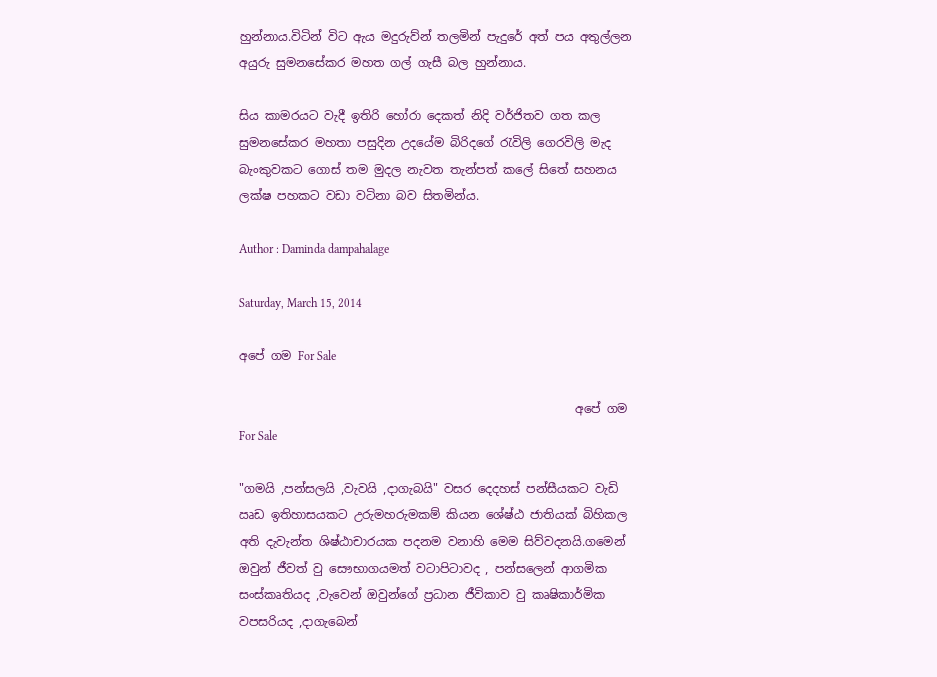හුන්නාය.විටින් විට ඇය මදුරුව්න් තලමින් පැදුරේ අත් පය අතුල්ලන අයුරු සුමනසේකර මහත ගල් ගැසී බල හුන්නාය.

සිය කාමරයට වැදී ඉතිරි හෝරා දෙකත් නිදි වර්ජිතව ගත කල සුමනසේකර මහතා පසුදින උදයේම බිරිදගේ රැවිලි ගෙරවිලි මැද බැංකුවකට ගොස් තම මුදල නැවත තැන්පත් කලේ සිතේ සහනය  ලක්ෂ පහකට වඩා වටිනා බව සිතමින්ය.

Author : Daminda dampahalage

Saturday, March 15, 2014

අපේ ගම For Sale

                                                        අපේ ගම For Sale

"ගමයි ,පන්සලයි ,වැවයි ,දාගැබයි" වසර දෙදහස් පන්සීයකට වැඩි ඍඩ ඉතිහාසයකට උරුමහරුමකම් කියන ශේෂ්ඨ ජාතියක් බිහිකල අති දැවැන්ත ශිෂ්ඨාචාරයක පදනම වනාහි මෙම සිව්වදනයි.ගමෙන් ඔවුන් ජීවත් වු සෞභාගයමත් වටාපිටාවද , පන්සලෙන් ආගමික සංස්කෘතියද ,වැවෙන් ඔවුන්ගේ ප්‍රධාන ජීවිකාව වු කෘෂිකාර්මික වපසරියද ,දාගැබෙන්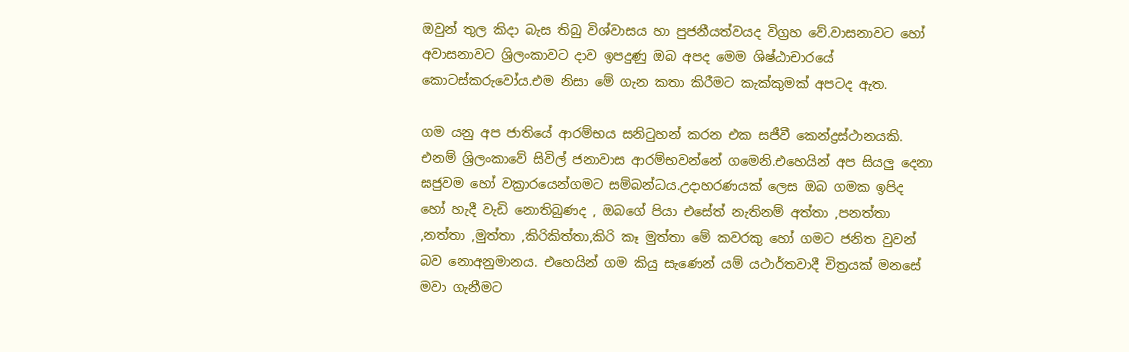ඔවුන් තුල කිදා බැස තිබු විශ්වාසය හා පුජනීයත්වයද විග්‍රහ වේ.වාසනාවට හෝ අවාසනාවට ශ්‍රිලංකාවට දාව ඉපදුණු ඔබ අපද මෙම ශිෂ්ඨාචාරයේ කොටස්කරුවෝය.එම නිසා මේ ගැන කතා කිරීමට කැක්කුමක් අපටද ඇත.

ගම යනු අප ජාතියේ ආරම්භය සනිටුහන් කරන එක සජීවී කෙන්ද්‍රස්ථානයකි. එනම් ශ්‍රිලංකාවේ සිවිල් ජනාවාස ආරම්භවන්නේ ගමෙනි.එහෙයින් අප සියලු දෙනා ඝජුවම හෝ වක්‍රාරයෙන්ගමට සම්බන්ධය.උදාහරණයක් ලෙස ඔබ ගමක ඉපිද හෝ හැදී වැඩි නොතිබුණද , ඔබගේ පියා එසේත් නැතිනම් අත්තා ,පනත්තා ,නත්තා ,මුත්තා ,කිරිකිත්තා,කිරි කෑ මුත්තා මේ කවරකු හෝ ගමට ජනිත වුවන් බව නොඅනුමානය. එහෙයින් ගම කියු සැණෙන් යම් යථාර්තවාදී චිත්‍රයක් මනසේ මවා ගැනීමට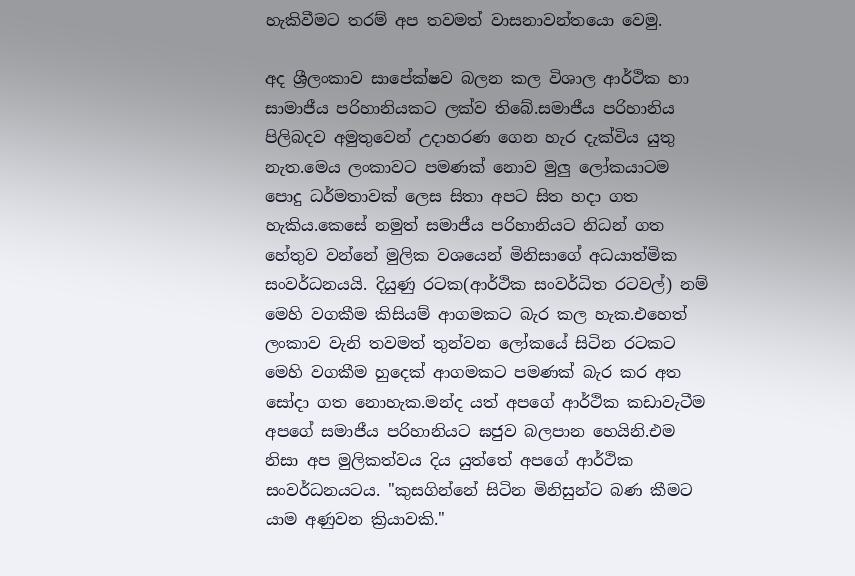හැකිවීමට තරම් අප තවමත් වාසනාවන්තයො වෙමු.

අද ශ්‍රීලංකාව සාපේක්ෂව බලන කල විශාල ආර්ථික හා සාමාජීය පරිහානියකට ලක්ව තිබේ.සමාජීය පරිහානිය පිලිබදව අමුතුවෙන් උදාහරණ ගෙන හැර දැක්විය යුතු නැත.මෙය ලංකාවට පමණක් නොව මුලු ලෝකයාටම පොදු ධර්මතාවක් ලෙස සිතා අපට සිත හදා ගත හැකිය.කෙසේ නමුත් සමාජීය පරිහානියට නිධන් ගත හේතුව වන්නේ මුලික වශයෙන් මිනිසාගේ අධයාත්මික සංවර්ධනයයි. දියුණු රටක(ආර්ථික සංවර්ධිත රටවල්) නම් මෙහි වගකීම කිසියම් ආගමකට බැර කල හැක.එහෙත් ලංකාව වැනි තවමත් තුන්වන ලෝකයේ සිටින රටකට මෙහි වගකීම හුදෙක් ආගමකට පමණක් බැර කර අත සෝදා ගත නොහැක.මන්ද යත් අපගේ ආර්ථික කඩාවැටීම අපගේ සමාජීය පරිහානියට ඝජුව බලපාන හෙයිනි.එම නිසා අප මුලිකත්වය දිය යුත්තේ අපගේ ආර්ථික සංවර්ධනයටය. "කුසගින්නේ සිටින මිනිසුන්ට බණ කීමට යාම අණුවන ක්‍රියාවකි."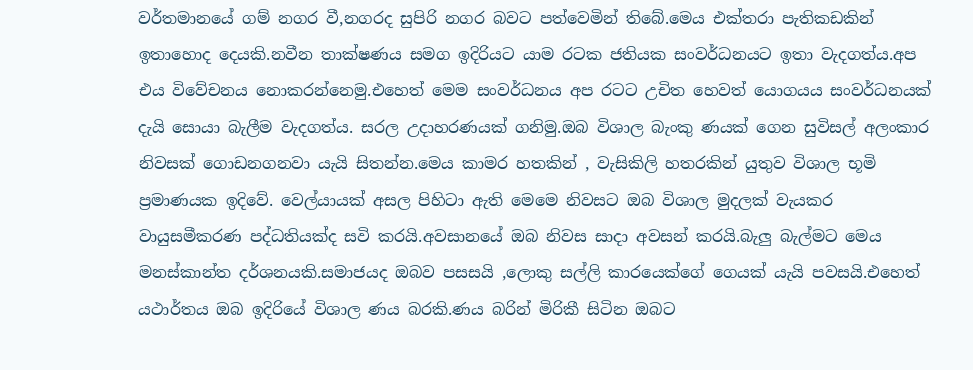වර්තමානයේ ගම් නගර වී,නගරද සුපිරි නගර බවට පත්වෙමින් තිබේ.මෙය එක්තරා පැතිකඩකින් ඉතාහොද දෙයකි.නවීන තාක්ෂණය සමග ඉදිරියට යාම රටක ජතියක සංවර්ධනයට ඉතා වැදගත්ය.අප එය විවේචනය නොකරන්නෙමු.එහෙත් මෙම සංවර්ධනය අප රටට උචිත හෙවත් යොගයය සංවර්ධනයක් දැයි සොයා බැලීම වැදගත්ය. සරල උදාහරණයක් ගනිමු.ඔබ විශාල බැංකු ණයක් ගෙන සුවිසල් අලංකාර නිවසක් ගොඩනගනවා යැ‍යි සිතන්න.මෙය කාමර හතකින් , වැසිකිලි හතරකින් යුතුව විශාල භූමි ප්‍රමාණයක ඉදිවේ. වෙල්යායක් අසල පිහිටා ඇති මෙමෙ නිවසට ඔබ විශාල මුදලක් වැයකර වායුසමීකරණ පද්ධතියක්ද සවි කරයි.අවසානයේ ඔබ නිවස සාදා අවසන් කරයි.බැලු බැල්මට මෙය මනස්කාන්ත දර්ශනයකි.සමාජයද ඔබව පසසයි ,ලොකු සල්ලි කාරයෙක්ගේ ගෙයක් යැයි පවසයි.එහෙත් යථාර්තය ඔබ ඉදිරියේ විශාල ණය බරකි.ණය බරින් මිරිකී සිටින ඔබට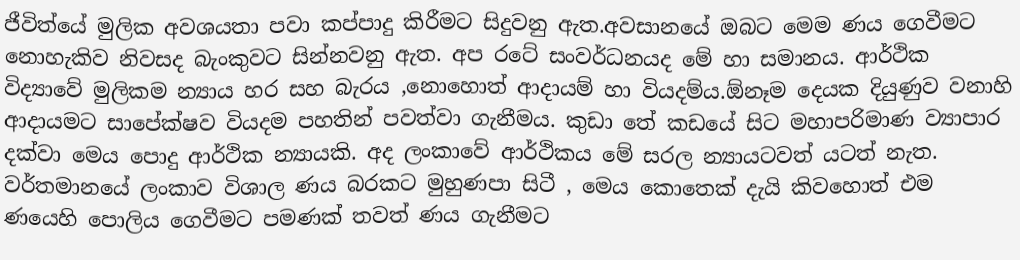ජීවිත්යේ මුලික අවශයතා පවා කප්පාදු කිරීමට සිදුවනු ඇත.අවසානයේ ඔබට මෙම ණය ගෙවීමට නොහැකිව නිවසද බැංකුවට සින්නවනු ඇත. අප රටේ සංවර්ධනයද මේ හා සමානය. ආර්ථික විද්‍යාවේ මුලිකම න්‍යාය හර සහ බැරය ,නොහොත් ආදායම් හා වියදම්ය.ඕනෑම දෙයක දියුණුව වනාහි ආදායමට සාපේක්ෂව වියදම පහතින් පවත්වා ගැනීමය. කුඩා තේ කඩයේ සිට මහාපරිමාණ ව්‍යාපාර දක්වා මෙය පොදු ආර්ථික න්‍යායකි. අද ලංකාවේ ආර්ථිකය මේ සරල න්‍යායටවත් යටත් නැත. වර්තමානයේ ලංකාව විශාල ණය බරකට මුහුණපා සිටී , මෙය කොතෙක් දැයි කිවහොත් එම ණයෙහි පොලිය ගෙවීමට පමණක් තවත් ණය ගැනීමට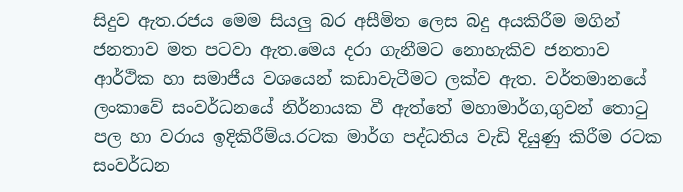සිදුව ඇත.රජය මෙම සියලු බර අසීමිත ලෙස බදු අයකිරීම මගින් ජනතාව මත පටවා ඇත.මෙය දරා ගැනීමට නොහැකිව ජනතාව ආර්ථික හා සමාජීය වශයෙන් කඩාවැටීමට ලක්ව ඇත. වර්තමානයේ ලංකාවේ සංවර්ධනයේ නිර්නායක වී ඇත්තේ මහාමාර්ග,ගුවන් තොටු පල හා වරාය ඉදිකිරීම්ය.රටක මාර්ග පද්ධතිය වැඩි දියුණු කිරීම රටක සංවර්ධන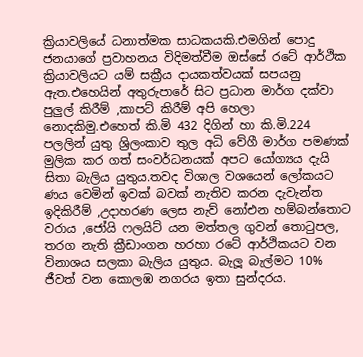ක්‍රියාවලියේ ධනාත්මක සාධකයකි.එමගින් පොදු ජනයාගේ ප්‍රවාහනය විදිමත්වීම ඔස්සේ රටේ ආර්ථික ක්‍රියාවලියට යම් සක්‍රීය දායකත්වයක් සපයනු ඇත.එහෙයින් අතුරුපාරේ සිට ප්‍රධාන මාර්ග දක්වා පුලුල් කිරීම් ,කාපට් කිරීම් අපි හෙලා නොදකිමු.එහෙත් කි.මි 432 දිගින් හා කි.මි.224 පලලින් යුතු ශ්‍රිලංකාව තුල අධි වේගී මාර්ග පමණක් මුලික කර ගත් සංවර්ධනයක් අපට යෝග්‍යය දැයි සිතා බැලිය යුතුය.තවද විශාල වශයෙන් ලෝකයට ණ‍ය වෙමින් ඉවක් බවක් නැතිව කරන දැවැන්ත ඉදිකිරීම් ,උදාහරණ ලෙස නැව් නෝඑන හම්බන්තොට වරාය ,ජෝයි ෆලයිට් යන මත්තල ගුවන් තොටුපල, තරග නැති ක්‍රීඩාංගන හරහා රටේ ආර්ථිකයට වන විනාශය සලකා බැලිය යුතුය. බැලූ බැල්මට 10% ජීවත් වන කොලඹ නගරය ඉතා සුන්දරය.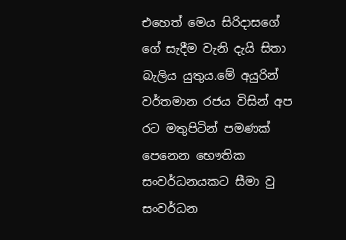එහෙත් මෙය සිරිදාසගේ ගේ සැදීම වැනි දැයි සිතා බැලිය යුතුය.මේ අයුරින් වර්තමාන රජය විසින් අප රට මතුපිටින් පමණක් පෙනෙන භෞතික සංවර්ධනයකට සීමා වු සංවර්ධන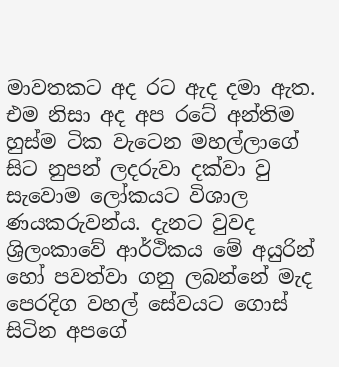මාවතකට අද රට ඇද දමා ඇත. එම නිසා අද අප රටේ අන්තිම හුස්ම ටික වැටෙන මහල්ලාගේ සිට නුපන් ලදරුවා දක්වා වු සැවොම ලෝකයට විශාල ණයකරුවන්ය. දැනට වුවද ශ්‍රිලංකාවේ ආර්ථිකය මේ අයුරින් හෝ පවත්වා ගනු ලබන්නේ මැද පෙරදිග වහල් සේවයට ගොස් සිටින අපගේ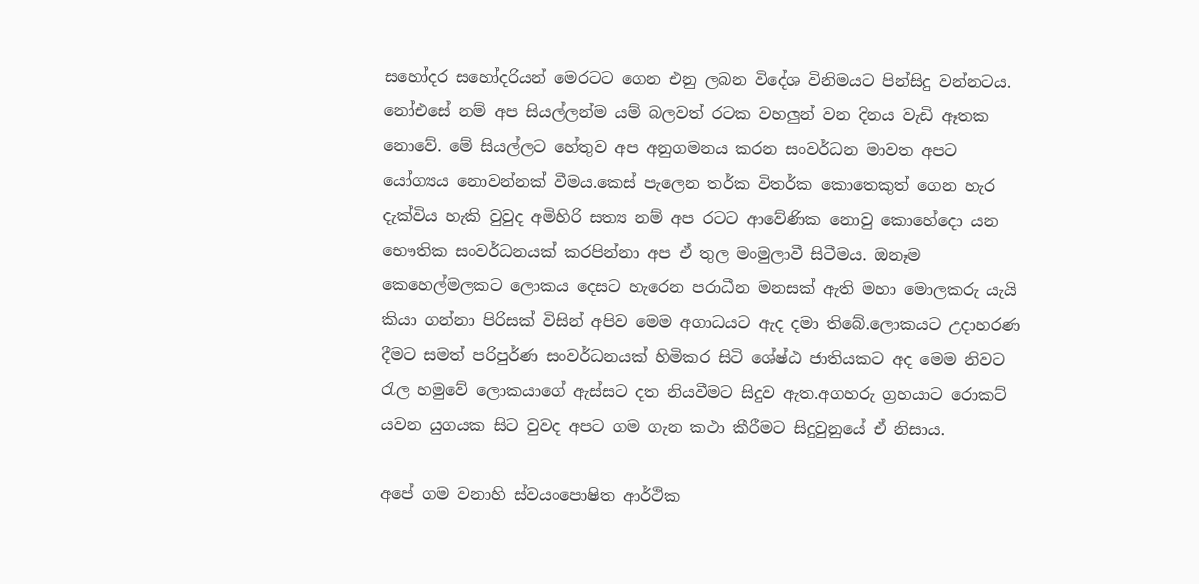සහෝදර සහෝදරියන් මෙරටට ගෙන එනු ලබන විදේශ විනිමයට පින්සිදු වන්නටය. නෝඑසේ නම් අප සියල්ලන්ම යම් බලවත් රටක වහලුන් වන දිනය වැඩි ඈතක නොවේ. මේ සියල්ලට හේතුව අප අනුගමනය කරන සංවර්ධන මාවත අපට යෝග්‍යය නොවන්නක් වීමය.කෙස් පැලෙන තර්ක විතර්ක කොතෙකුත් ගෙන හැර දැක්විය හැකි වුවුද අමිහිරි සත්‍ය නම් අප රටට ආවේණික නොවු කොහේදො යන භෞතික සංවර්ධනයක් කරපින්නා අප ඒ තුල මංමුලාවී සිටීමය. ඔනෑම කෙහෙල්මලකට ලොකය දෙසට හැරෙන පරාධීන මනසක් ඇති මහා මොලකරු යැයි කියා ගන්නා පිරිසක් විසින් අපිව මෙම අගාධයට ඇද දමා තිබේ.ලොකයට උදාහරණ දීමට සමත් පරිපුර්ණ සංවර්ධනයක් හිමිකර සිටි ශේෂ්ඨ ජාතියකට අද මෙම නිවට රැල හමුවේ ලොකයාගේ ඇස්සට දත නියවීමට සිදුව ඇත.අගහරු ග්‍රහයාට රොකට් යවන යුගයක සිට වුවද අපට ගම ගැන කථා කීරීමට සිදුවුනුයේ ඒ නිසාය.

අපේ ගම වනාහි ස්වයංපොෂිත ආර්ථික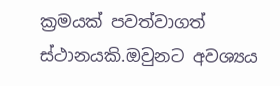ක්‍රමයක් පවත්වාගත් ස්ථානයකි.ඔවුනට අවශ්‍යය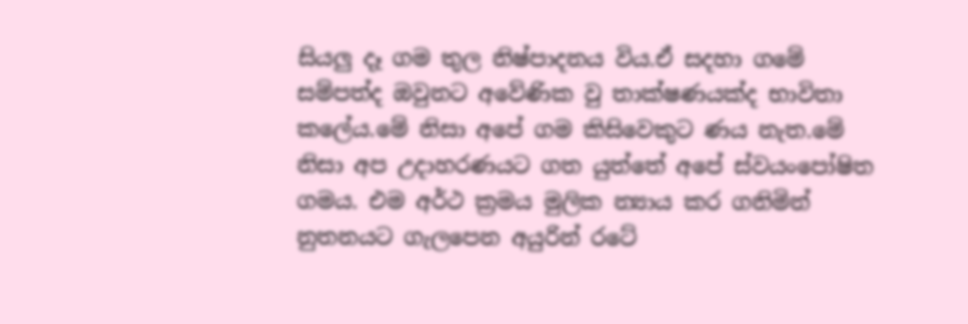සියලු දෑ ගම තුල නිෂ්පාදනය විය.ඒ සදහා ගමේ සම්පත්ද ඔවුනට අවේණික වු තාක්ෂණයක්ද භාවිතා කලේය.මේ නිසා අපේ ගම කිසිවෙකුට ණය නැත.මේ නිසා අප උදාහරණයට ගත යුත්තේ අපේ ස්වයංපෝෂිත ගමය. එම අර්ථ ක්‍රමය මුලික න්‍යාය කර ගනිමින් නුතනයට ගැලපෙන අයුරින් රටේ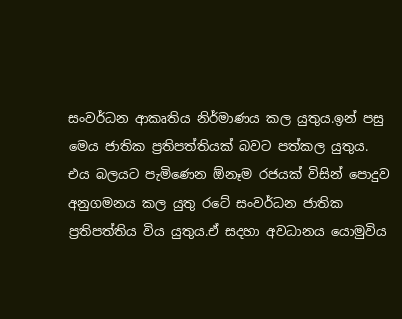සංවර්ධන ආකෘතිය නිර්මාණය කල යුතුය.ඉන් පසු මෙය ජාතික ප්‍රතිපත්තියක් බවට පත්කල යුතුය. එය බලයට පැමිණෙන ඕනෑම රජයක් විසින් පොදුව අනුගමනය කල යුතු රටේ සංවර්ධන ජාතික ප්‍රතිපත්තිය විය යුතුය.ඒ සදහා අවධානය යොමුවිය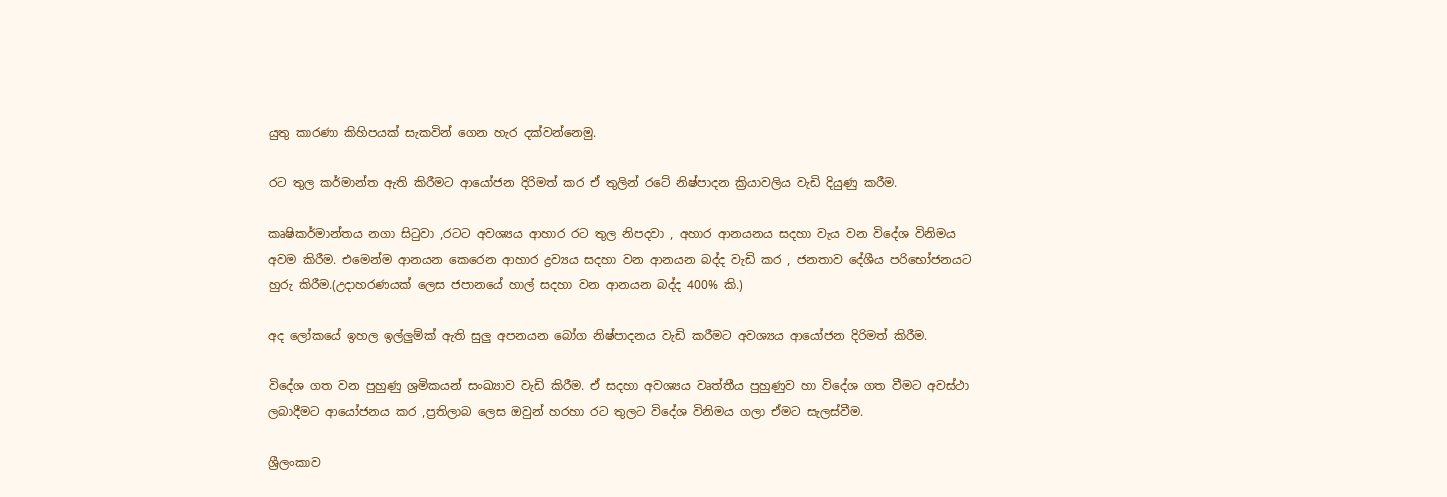යුතු කාරණා කිහිපයක් සැකවින් ගෙන හැර දක්වන්නෙමු.

රට තුල කර්මාන්ත ඇති කිරීමට ආයෝජන දිරිමත් කර ඒ තුලින් රටේ නිෂ්පාදන ක්‍රියාවලිය වැඩි දියුණු කරීම.

කෘෂිකර්මාන්තය නගා සිටුවා ,රටට අවශ්‍යය ආහාර රට තුල නිපදවා , අහාර ආනයනය සදහා වැය වන විදේශ විනිමය අවම කිරීම. එමෙන්ම ආනයන කෙරෙන ආහාර ද්‍රව්‍යය සදහා වන ආනයන බද්ද වැඩි කර , ජනතාව දේශීය පරිභෝජනයට හුරු කිරීම.(උදාහරණයක් ලෙස ජපානයේ හාල් සදහා වන ආනයන බද්ද 400% කි.)

අද ලෝකයේ ඉහල ඉල්ලුම්ක් ඇති සුලු අපනයන බෝග නිෂ්පාදනය වැඩි කරීමට අවශ්‍යය ආයෝජන දිරිමත් කිරීම.

විදේශ ගත වන පුහුණු ශ්‍රමිකයන් සංඛ්‍යාව වැඩි කිරීම. ඒ සදහා අවශ්‍යය වෘත්තීය පුහුණුව හා විදේශ ගත වීමට අවස්ථා ලබාදීමට ආයෝජනය කර ,ප්‍රතිලාබ ලෙස ඔවුන් හරහා රට තුලට විදේශ විනිමය ගලා ඒමට සැලස්වීම.

ශ්‍රීලංකාව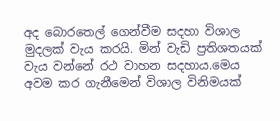අද බොරතෙල් ගෙන්වීම සදහා විශාල මුදලක් වැ‍ය කරයි. මින් වැඩි ප්‍රතිශතයක් වැ‍ය වන්නේ රථ වාහන සදහාය.මෙය අවම කර ගැනීමෙන් විශාල විනිමයක්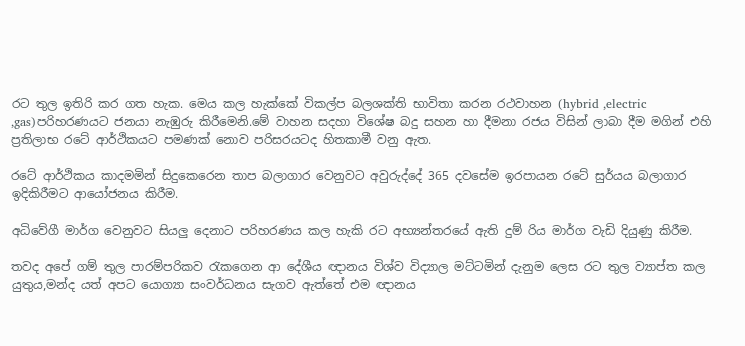රට තුල ඉතිරි කර ගත හැක. මෙය කල හැක්කේ විකල්ප බලශක්ති භාවිතා කරන රථවාහන (hybrid ,electric ,gas)පරිහරණයට ජනයා නැඹුරු කිරීමෙනි.මේ වාහන සදහා විශේෂ බදු සහන හා දීමනා රජය විසින් ලාබා දීම මගින් එහි ප්‍රතිලාභ රටේ ආර්ථිකයට පමණක් නොව පරිසරයටද හිතකාමී වනු ඇත.

රටේ ආර්ථිකය කාදමමින් සිදුකෙරෙන තාප බලාගාර වෙනුවට අවුරුද්දේ 365 දවසේම ඉරපායන රටේ සුර්යය බලාගාර ඉදිකිරීමට ආයෝජනය කිරීම.

අධිවේගී මාර්ග වෙනුවට සියලු දෙනාට පරිහරණය කල හැකි රට අභ්‍යන්තරයේ ඇති දුම් රිය මාර්ග වැඩි දියුණු කිරීම.

තවද අපේ ගම් තුල පාරම්පරිකව රැකගෙන ආ දේශීය ඥානය විශ්ව විද්‍යාල මට්ටමින් දැනුම ලෙස රට තුල ව්‍යාප්ත කල යුතුය,මන්ද යත් අපට යොග්‍යා සංවර්ධනය සැගව ඇත්තේ එම ඥානය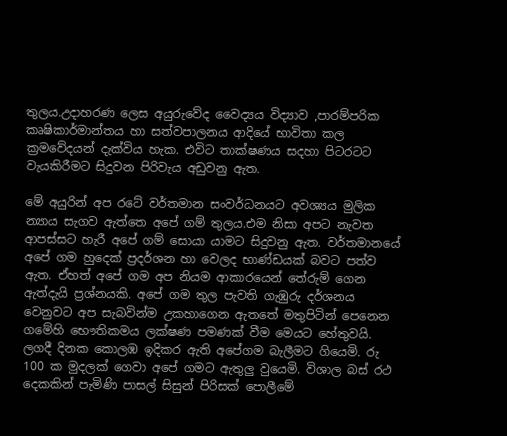තුලය.උදාහරණ ලෙස අයුරුවේද වෛද්‍යය විද්‍යාව ,පාරම්පරික කෘෂිකාර්මාන්තය හා සත්වපාලනය ආදියේ භාවිතා කල ක්‍රමවේදයන් දැක්විය හැක. එවිට තාක්ෂණය සදහා පිටරටට වැ‍යකිරීමට සිදුවන පිරිවැය අඩුවනු ඇත.

මේ අයුරින් අප රටේ වර්තමාන සංවර්ධනයට අවශ්‍යය මුලික න්‍යාය සැගව ඇත්තෙ අපේ ගම් තුලය.එම නිසා අපට නැවත ආපස්සට හැරී අපේ ගම් සොයා යාමට සිදුවනු ඇත. වර්තමානයේ අපේ ගම හුදෙක් ප්‍රදර්ශන හා වෙලද භාණ්ඩයක් බවට පත්ව ඇත. ඒහත් අපේ ගම අප නියම ආකාරයෙන් තේරුම් ගෙන ඇත්දැයි ප්‍රශ්නයකි. අපේ ගම තුල පැවති ගැඹුරු දර්ශනය වෙනුවට අප සැබවින්ම උකහාගෙන ඇතතේ මතුපිටින් පෙනෙන ගමේහි භෞතිකමය ලක්ෂණ පමණක් වීම මෙයට හේතුවයි. ලගදී දිනක කොලඹ ඉදිකර ඇති අපේගම බැලීමට ගියෙමි. රු 100 ක මුදලක් ගෙවා අපේ ගමට ඇතුලු වුයෙමි. විශාල බස් රථ දෙකකින් පැමිණි පාසල් සිසුන් පිරිසක් පොලීමේ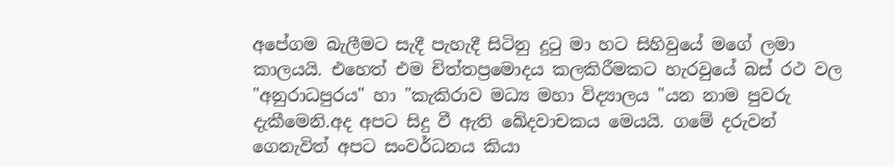අපේගම බැලීමට සැදී පැහැදී සිටිනු දුටු මා හට සිහිවුයේ මගේ ලමා කාලයයි. එහෙත් එම චිත්තප්‍රමොදය කලකිරීමකට හැරවුයේ බස් රථ වල "අනුරාධපුරය" හා "කැකිරාව මධ්‍ය මහා විද්‍යාලය "යන නාම පුවරු දැකීමෙනි.අද අපට සිදු වී ඇති ඛේදවාචකය මෙයයි. ගමේ දරුවන් ගෙනැවිත් අපට සංවර්ධනය කියා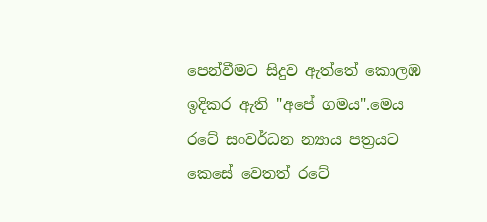පෙන්වීමට සිදුව ඇත්තේ කොලඹ ඉදිකර ඇති "අපේ ගමය".මෙය රටේ සංවර්ධන න්‍යාය පත්‍රයට කෙසේ වෙතත් රටේ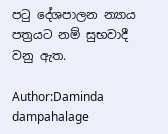පටු දේශපාලන න්‍යාය පත්‍රයට නම් සුභවාදී වනු ඇත.

Author:Daminda dampahalage